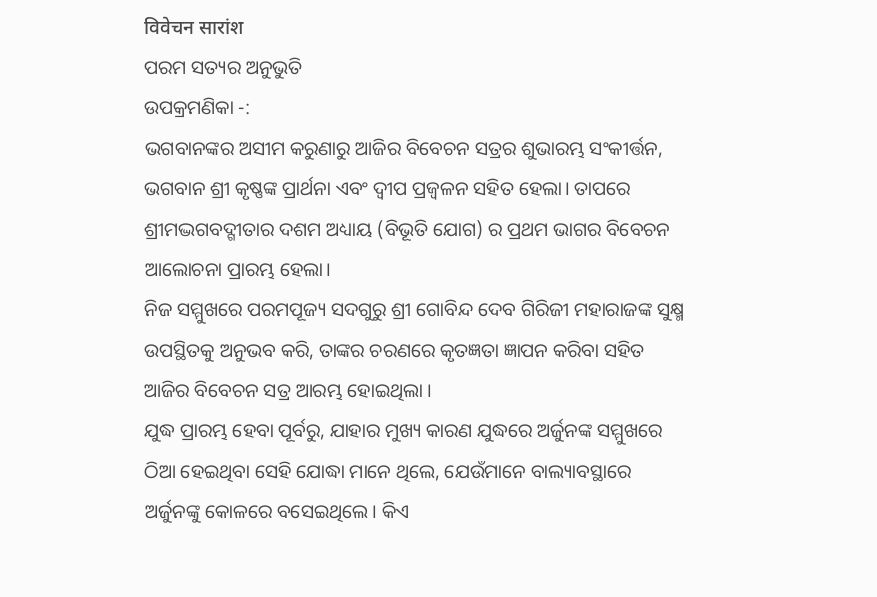विवेचन सारांश
ପରମ ସତ୍ୟର ଅନୁଭୁତି
ଉପକ୍ରମଣିକା -:
ଭଗବାନଙ୍କର ଅସୀମ କରୁଣାରୁ ଆଜିର ବିବେଚନ ସତ୍ରର ଶୁଭାରମ୍ଭ ସଂକୀର୍ତ୍ତନ, ଭଗବାନ ଶ୍ରୀ କୃଷ୍ଣଙ୍କ ପ୍ରାର୍ଥନା ଏବଂ ଦ୍ବୀପ ପ୍ରଜ୍ବଳନ ସହିତ ହେଲା। ତାପରେ ଶ୍ରୀମଦ୍ଭଗବଦ୍ଗୀତାର ଦଶମ ଅଧ୍ୟାୟ (ବିଭୂତି ଯୋଗ) ର ପ୍ରଥମ ଭାଗର ବିବେଚନ ଆଲୋଚନା ପ୍ରାରମ୍ଭ ହେଲା।
ନିଜ ସମ୍ମୁଖରେ ପରମପୂଜ୍ୟ ସଦଗୁରୁ ଶ୍ରୀ ଗୋବିନ୍ଦ ଦେବ ଗିରିଜୀ ମହାରାଜଙ୍କ ସୁକ୍ଷ୍ମ ଉପସ୍ଥିତକୁ ଅନୁଭବ କରି, ତାଙ୍କର ଚରଣରେ କୃତଜ୍ଞତା ଜ୍ଞାପନ କରିବା ସହିତ ଆଜିର ବିବେଚନ ସତ୍ର ଆରମ୍ଭ ହୋଇଥିଲା ।
ଯୁଦ୍ଧ ପ୍ରାରମ୍ଭ ହେବା ପୂର୍ବରୁ, ଯାହାର ମୁଖ୍ୟ କାରଣ ଯୁଦ୍ଧରେ ଅର୍ଜୁନଙ୍କ ସମ୍ମୁଖରେ ଠିଆ ହେଇଥିବା ସେହି ଯୋଦ୍ଧା ମାନେ ଥିଲେ, ଯେଉଁମାନେ ବାଲ୍ୟାବସ୍ଥାରେ ଅର୍ଜୁନଙ୍କୁ କୋଳରେ ବସେଇଥିଲେ। କିଏ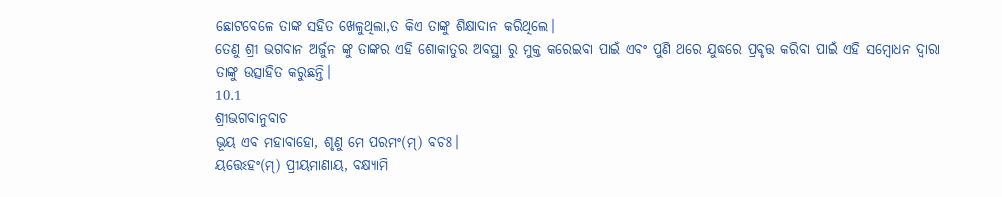ଛୋଟବେଳେ ତାଙ୍କ ସହିତ ଖେଳୁଥିଲା,ତ କିଏ ତାଙ୍କୁ ଶିକ୍ଷାଦାନ କରିଥିଲେ।
ତେଣୁ ଶ୍ରୀ ଭଗବାନ ଅର୍ଜୁନ ଙ୍କୁ ତାଙ୍କର ଏହି ଶୋକାତୁର ଅବସ୍ଥା ରୁ ମୁକ୍ତ କରେଇବା ପାଇଁ ଏବଂ ପୁଣି ଥରେ ଯୁଦ୍ଧରେ ପ୍ରବୃତ୍ତ କରିବା ପାଇଁ ଏହି ସମ୍ବୋଧନ ଦ୍ବାରା ତାଙ୍କୁ ଉତ୍ସାହିତ କରୁଛନ୍ତି।
10.1
ଶ୍ରୀଭଗବାନୁବାଚ
ଭୂୟ ଏବ ମହାବାହୋ, ଶୃଣୁ ମେ ପରମଂ(ମ୍) ବଚଃ।
ୟତ୍ତେଽହଂ(ମ୍) ପ୍ରୀୟମାଣାୟ, ବକ୍ଷ୍ୟାମି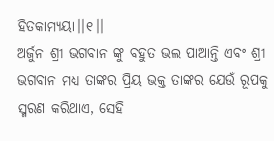ହିତକାମ୍ୟୟା।।୧।।
ଅର୍ଜୁନ ଶ୍ରୀ ଭଗବାନ ଙ୍କୁ ବହୁତ ଭଲ ପାଆନ୍ତି ଏବଂ ଶ୍ରୀ ଭଗବାନ ମଧ୍ୟ ତାଙ୍କର ପ୍ରିୟ ଭକ୍ତ ତାଙ୍କର ଯେଉଁ ରୂପକୁ ସ୍ମରଣ କରିଥାଏ, ସେହି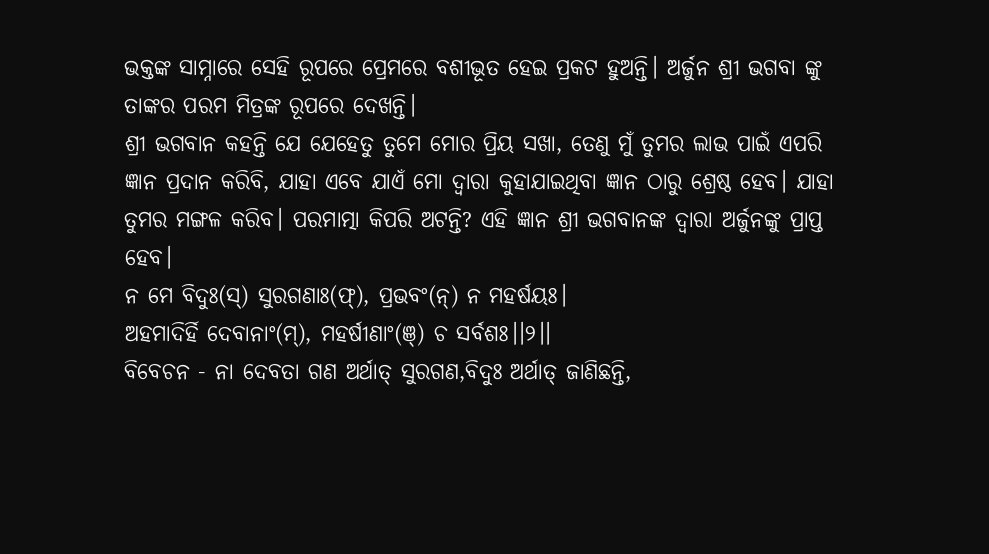ଭକ୍ତଙ୍କ ସାମ୍ନାରେ ସେହି ରୂପରେ ପ୍ରେମରେ ବଶୀଭୂତ ହେଇ ପ୍ରକଟ ହୁଅନ୍ତି। ଅର୍ଜୁନ ଶ୍ରୀ ଭଗବା ଙ୍କୁ ତାଙ୍କର ପରମ ମିତ୍ରଙ୍କ ରୂପରେ ଦେଖନ୍ତି।
ଶ୍ରୀ ଭଗବାନ କହନ୍ତି ଯେ ଯେହେତୁ ତୁମେ ମୋର ପ୍ରିୟ ସଖା, ତେଣୁ ମୁଁ ତୁମର ଲାଭ ପାଇଁ ଏପରି ଜ୍ଞାନ ପ୍ରଦାନ କରିବି, ଯାହା ଏବେ ଯାଏଁ ମୋ ଦ୍ବାରା କୁହାଯାଇଥିବା ଜ୍ଞାନ ଠାରୁ ଶ୍ରେଷ୍ଠ ହେବ। ଯାହା ତୁମର ମଙ୍ଗଳ କରିବ। ପରମାତ୍ମା କିପରି ଅଟନ୍ତି? ଏହି ଜ୍ଞାନ ଶ୍ରୀ ଭଗବାନଙ୍କ ଦ୍ବାରା ଅର୍ଜୁନଙ୍କୁ ପ୍ରାପ୍ତ ହେବ।
ନ ମେ ବିଦୁଃ(ସ୍) ସୁରଗଣାଃ(ଫ୍), ପ୍ରଭବଂ(ନ୍) ନ ମହର୍ଷୟଃ।
ଅହମାଦିର୍ହି ଦେବାନାଂ(ମ୍), ମହର୍ଷୀଣାଂ(ଞ୍) ଚ ସର୍ବଶଃ।।୨।।
ବିବେଚନ - ନା ଦେବତା ଗଣ ଅର୍ଥାତ୍ ସୁରଗଣ,ବିଦୁଃ ଅର୍ଥାତ୍ ଜାଣିଛନ୍ତି,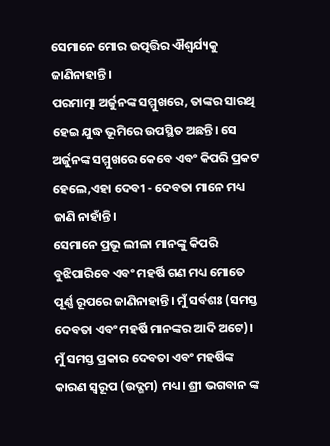ସେମାନେ ମୋର ଉତ୍ପତ୍ତିର ଐଶ୍ୱର୍ଯ୍ୟକୁ ଜାଣିନାହାନ୍ତି।
ପରମାତ୍ମା ଅର୍ଜୁନଙ୍କ ସମ୍ମୁଖରେ, ତାଙ୍କର ସାରଥି ହେଇ ଯୁଦ୍ଧ ଭୂମିରେ ଉପସ୍ଥିତ ଅଛନ୍ତି। ସେ ଅର୍ଜୁନଙ୍କ ସମ୍ମୁଖରେ କେବେ ଏବଂ କିପରି ପ୍ରକଟ ହେଲେ,ଏହା ଦେବୀ - ଦେବତା ମାନେ ମଧ୍ୟ ଜାଣି ନାହାଁନ୍ତି।
ସେମାନେ ପ୍ରଭୂ ଲୀଳା ମାନଙ୍କୁ କିପରି ବୁଝିପାରିବେ ଏବଂ ମହର୍ଷି ଗଣ ମଧ୍ୟ ମୋତେ ପୂର୍ଣ୍ଣ ରୂପରେ ଜାଣିନାହାନ୍ତି। ମୁଁ ସର୍ବଶଃ (ସମସ୍ତ ଦେବତା ଏବଂ ମହର୍ଷି ମାନଙ୍କର ଆଦି ଅଟେ)। ମୁଁ ସମସ୍ତ ପ୍ରକାର ଦେବତା ଏବଂ ମହର୍ଷିଙ୍କ କାରଣ ସ୍ବରୂପ (ଉଦ୍ଗମ) ମଧ୍ୟ। ଶ୍ରୀ ଭଗବାନ ଙ୍କ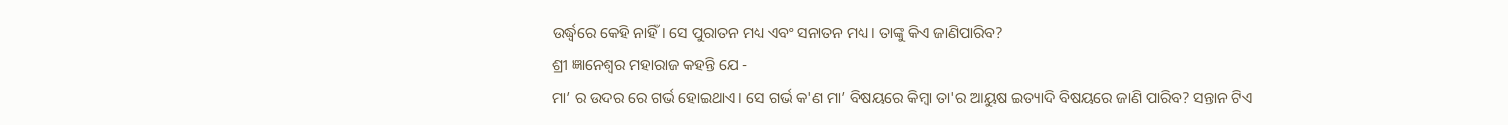ଉର୍ଦ୍ଧ୍ବରେ କେହି ନାହିଁ। ସେ ପୁରାତନ ମଧ୍ୟ ଏବଂ ସନାତନ ମଧ୍ୟ। ତାଙ୍କୁ କିଏ ଜାଣିପାରିବ?
ଶ୍ରୀ ଜ୍ଞାନେଶ୍ବର ମହାରାଜ କହନ୍ତି ଯେ -
ମା’ ର ଉଦର ରେ ଗର୍ଭ ହୋଇଥାଏ। ସେ ଗର୍ଭ କ'ଣ ମା’ ବିଷୟରେ କିମ୍ବା ତା'ର ଆୟୁଷ ଇତ୍ୟାଦି ବିଷୟରେ ଜାଣି ପାରିବ? ସନ୍ତାନ ଟିଏ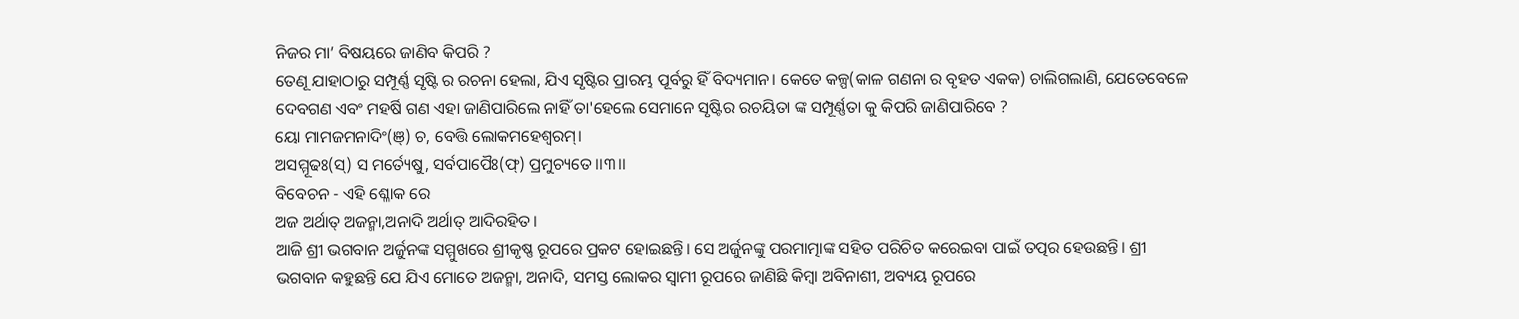ନିଜର ମା’ ବିଷୟରେ ଜାଣିବ କିପରି ?
ତେଣୂ ଯାହାଠାରୁ ସମ୍ପୂର୍ଣ୍ଣ ସୃଷ୍ଟି ର ରଚନା ହେଲା, ଯିଏ ସୃଷ୍ଟିର ପ୍ରାରମ୍ଭ ପୂର୍ବରୁ ହିଁ ବିଦ୍ୟମାନ। କେତେ କଳ୍ପ(କାଳ ଗଣନା ର ବୃହତ ଏକକ) ଚାଲିଗଲାଣି, ଯେତେବେଳେ ଦେବଗଣ ଏବଂ ମହର୍ଷି ଗଣ ଏହା ଜାଣିପାରିଲେ ନାହିଁ ତା'ହେଲେ ସେମାନେ ସୃଷ୍ଟିର ରଚୟିତା ଙ୍କ ସମ୍ପୂର୍ଣ୍ଣତା କୁ କିପରି ଜାଣିପାରିବେ ?
ୟୋ ମାମଜମନାଦିଂ(ଞ୍) ଚ, ବେତ୍ତି ଲୋକମହେଶ୍ୱରମ୍।
ଅସମ୍ମୂଢଃ(ସ୍) ସ ମର୍ତ୍ୟେଷୁ, ସର୍ବପାପୈଃ(ଫ୍) ପ୍ରମୁଚ୍ୟତେ।।୩।।
ବିବେଚନ - ଏହି ଶ୍ଳୋକ ରେ
ଅଜ ଅର୍ଥାତ୍ ଅଜନ୍ମା,ଅନାଦି ଅର୍ଥାତ୍ ଆଦିରହିତ।
ଆଜି ଶ୍ରୀ ଭଗବାନ ଅର୍ଜୁନଙ୍କ ସମ୍ମୁଖରେ ଶ୍ରୀକୃଷ୍ଣ ରୂପରେ ପ୍ରକଟ ହୋଇଛନ୍ତି। ସେ ଅର୍ଜୁନଙ୍କୁ ପରମାତ୍ମାଙ୍କ ସହିତ ପରିଚିତ କରେଇବା ପାଇଁ ତତ୍ପର ହେଉଛନ୍ତି। ଶ୍ରୀ ଭଗବାନ କହୁଛନ୍ତି ଯେ ଯିଏ ମୋତେ ଅଜନ୍ମା, ଅନାଦି, ସମସ୍ତ ଲୋକର ସ୍ବାମୀ ରୂପରେ ଜାଣିଛି କିମ୍ବା ଅବିନାଶୀ, ଅବ୍ୟୟ ରୂପରେ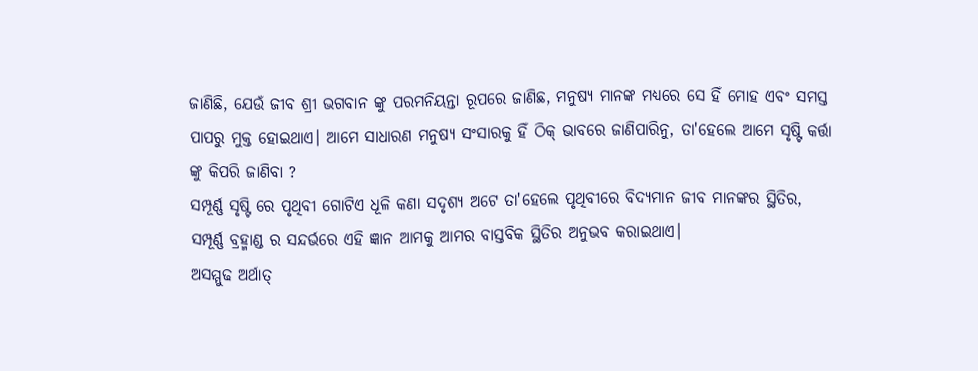ଜାଣିଛି, ଯେଉଁ ଜୀବ ଶ୍ରୀ ଭଗବାନ ଙ୍କୁ ପରମନିୟନ୍ତା ରୂପରେ ଜାଣିଛ, ମନୁଷ୍ୟ ମାନଙ୍କ ମଧ୍ୟରେ ସେ ହିଁ ମୋହ ଏବଂ ସମସ୍ତ ପାପରୁ ମୁକ୍ତ ହୋଇଥାଏ। ଆମେ ସାଧାରଣ ମନୁଷ୍ୟ ସଂସାରକୁ ହିଁ ଠିକ୍ ଭାବରେ ଜାଣିପାରିନୁ, ତା'ହେଲେ ଆମେ ସୃଷ୍ଟି କର୍ତ୍ତା ଙ୍କୁ କିପରି ଜାଣିବା ?
ସମ୍ପୂର୍ଣ୍ଣ ସୃଷ୍ଟି ରେ ପୃଥିବୀ ଗୋଟିଏ ଧୂଳି କଣା ସଦୃଶ୍ୟ ଅଟେ ତା'ହେଲେ ପୃଥିବୀରେ ବିଦ୍ୟମାନ ଜୀବ ମାନଙ୍କର ସ୍ଥିତିର, ସମ୍ପୂର୍ଣ୍ଣ ବ୍ରହ୍ମାଣ୍ଡ ର ସନ୍ଦର୍ଭରେ ଏହି ଜ୍ଞାନ ଆମକୁ ଆମର ବାସ୍ତବିକ ସ୍ଥିତିର ଅନୁଭବ କରାଇଥାଏ।
ଅସମ୍ମୁଢ ଅର୍ଥାତ୍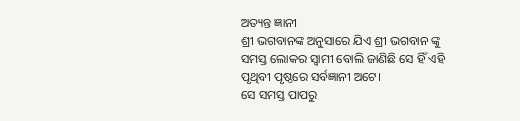ଅତ୍ୟନ୍ତ ଜ୍ଞାନୀ
ଶ୍ରୀ ଭଗବାନଙ୍କ ଅନୁସାରେ ଯିଏ ଶ୍ରୀ ଭଗବାନ ଙ୍କୁ ସମସ୍ତ ଲୋକର ସ୍ବାମୀ ବୋଲି ଜାଣିଛି ସେ ହିଁ ଏହି ପୃଥିବୀ ପୃଷ୍ଠରେ ସର୍ବଜ୍ଞାନୀ ଅଟେ।
ସେ ସମସ୍ତ ପାପରୁ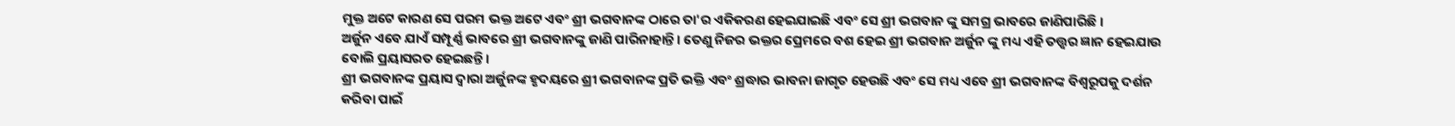ମୁକ୍ତ ଅଟେ କାରଣ ସେ ପରମ ଭକ୍ତ ଅଟେ ଏବଂ ଶ୍ରୀ ଭଗବାନଙ୍କ ଠାରେ ତା'ର ଏକିକରଣ ହେଇଯାଇଛି ଏବଂ ସେ ଶ୍ରୀ ଭଗବାନ ଙ୍କୁ ସମଗ୍ର ଭାବରେ ଜାଣିପାରିଛି।
ଅର୍ଜୁନ ଏବେ ଯାଏଁ ସମ୍ପୂର୍ଣ୍ଣ ଭାବରେ ଶ୍ରୀ ଭଗବାନଙ୍କୁ ଜାଣି ପାରିନାହାନ୍ତି । ତେଣୁ ନିଜର ଭକ୍ତର ପ୍ରେମରେ ବଶ ହେଇ ଶ୍ରୀ ଭଗବାନ ଅର୍ଜୁନ ଙ୍କୁ ମଧ୍ୟ ଏହି ତତ୍ତ୍ଵର ଜ୍ଞାନ ହେଇଯାଉ ବୋଲି ପ୍ରୟାସରତ ହେଇଛନ୍ତି।
ଶ୍ରୀ ଭଗବାନଙ୍କ ପ୍ରୟାସ ଦ୍ବାରା ଅର୍ଜୁନଙ୍କ ହୃଦୟରେ ଶ୍ରୀ ଭଗବାନଙ୍କ ପ୍ରତି ଭକ୍ତି ଏବଂ ଶ୍ରଦ୍ଧାର ଭାବନା ଜାଗୃତ ହେଉଛି ଏବଂ ସେ ମଧ୍ୟ ଏବେ ଶ୍ରୀ ଭଗବାନଙ୍କ ବିଶ୍ଵରୂପକୁ ଦର୍ଶନ କରିବା ପାଇଁ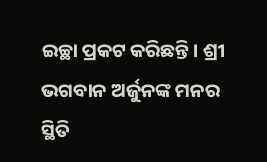ଇଚ୍ଛା ପ୍ରକଟ କରିଛନ୍ତି। ଶ୍ରୀ ଭଗବାନ ଅର୍ଜୁନଙ୍କ ମନର ସ୍ଥିତି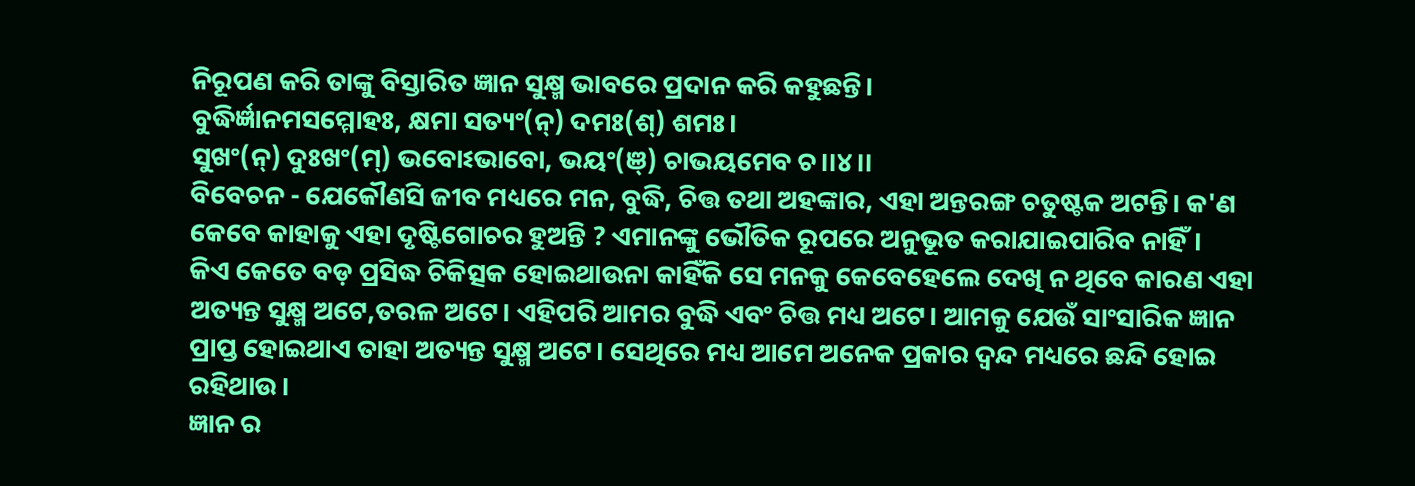ନିରୂପଣ କରି ତାଙ୍କୁ ବିସ୍ତାରିତ ଜ୍ଞାନ ସୁକ୍ଷ୍ମ ଭାବରେ ପ୍ରଦାନ କରି କହୁଛନ୍ତି।
ବୁଦ୍ଧିର୍ଜ୍ଞାନମସମ୍ମୋହଃ, କ୍ଷମା ସତ୍ୟଂ(ନ୍) ଦମଃ(ଶ୍) ଶମଃ।
ସୁଖଂ(ନ୍) ଦୁଃଖଂ(ମ୍) ଭବୋଽଭାବୋ, ଭୟଂ(ଞ୍) ଚାଭୟମେବ ଚ।।୪।।
ବିବେଚନ - ଯେକୌଣସି ଜୀବ ମଧ୍ୟରେ ମନ, ବୁଦ୍ଧି, ଚିତ୍ତ ତଥା ଅହଙ୍କାର, ଏହା ଅନ୍ତରଙ୍ଗ ଚତୁଷ୍ଟକ ଅଟନ୍ତି। କ'ଣ କେବେ କାହାକୁ ଏହା ଦୃଷ୍ଟିଗୋଚର ହୁଅନ୍ତି ? ଏମାନଙ୍କୁ ଭୌତିକ ରୂପରେ ଅନୁଭୂତ କରାଯାଇପାରିବ ନାହିଁ।
କିଏ କେତେ ବଡ଼ ପ୍ରସିଦ୍ଧ ଚିକିତ୍ସକ ହୋଇଥାଉନା କାହିଁକି ସେ ମନକୁ କେବେହେଲେ ଦେଖି ନ ଥିବେ କାରଣ ଏହା ଅତ୍ୟନ୍ତ ସୁକ୍ଷ୍ମ ଅଟେ,ତରଳ ଅଟେ। ଏହିପରି ଆମର ବୁଦ୍ଧି ଏବଂ ଚିତ୍ତ ମଧ୍ୟ ଅଟେ। ଆମକୁ ଯେଉଁ ସାଂସାରିକ ଜ୍ଞାନ ପ୍ରାପ୍ତ ହୋଇଥାଏ ତାହା ଅତ୍ୟନ୍ତ ସୁକ୍ଷ୍ମ ଅଟେ। ସେଥିରେ ମଧ୍ୟ ଆମେ ଅନେକ ପ୍ରକାର ଦ୍ଵନ୍ଦ ମଧ୍ୟରେ ଛନ୍ଦି ହୋଇ ରହିଥାଉ।
ଜ୍ଞାନ ର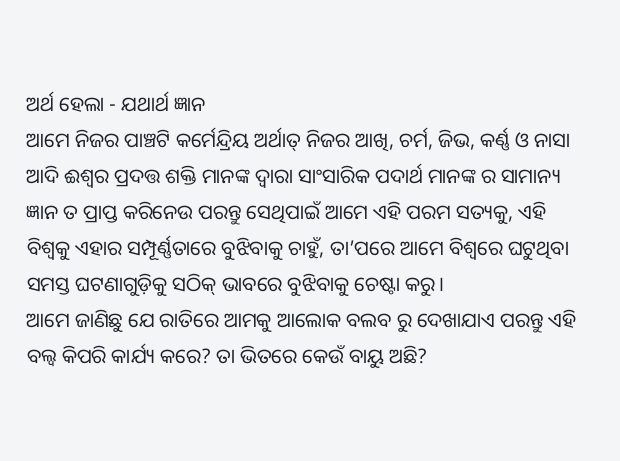ଅର୍ଥ ହେଲା - ଯଥାର୍ଥ ଜ୍ଞାନ
ଆମେ ନିଜର ପାଞ୍ଚଟି କର୍ମେନ୍ଦ୍ରିୟ ଅର୍ଥାତ୍ ନିଜର ଆଖି, ଚର୍ମ, ଜିଭ, କର୍ଣ୍ଣ ଓ ନାସା ଆଦି ଈଶ୍ବର ପ୍ରଦତ୍ତ ଶକ୍ତି ମାନଙ୍କ ଦ୍ବାରା ସାଂସାରିକ ପଦାର୍ଥ ମାନଙ୍କ ର ସାମାନ୍ୟ ଜ୍ଞାନ ତ ପ୍ରାପ୍ତ କରିନେଉ ପରନ୍ତୁ ସେଥିପାଇଁ ଆମେ ଏହି ପରମ ସତ୍ୟକୁ, ଏହି ବିଶ୍ୱକୁ ଏହାର ସମ୍ପୂର୍ଣ୍ଣତାରେ ବୁଝିବାକୁ ଚାହୁଁ, ତା’ପରେ ଆମେ ବିଶ୍ୱରେ ଘଟୁଥିବା ସମସ୍ତ ଘଟଣାଗୁଡ଼ିକୁ ସଠିକ୍ ଭାବରେ ବୁଝିବାକୁ ଚେଷ୍ଟା କରୁ।
ଆମେ ଜାଣିଛୁ ଯେ ରାତିରେ ଆମକୁ ଆଲୋକ ବଲବ ରୁ ଦେଖାଯାଏ ପରନ୍ତୁ ଏହି ବଲ୍ବ କିପରି କାର୍ଯ୍ୟ କରେ? ତା ଭିତରେ କେଉଁ ବାୟୁ ଅଛି?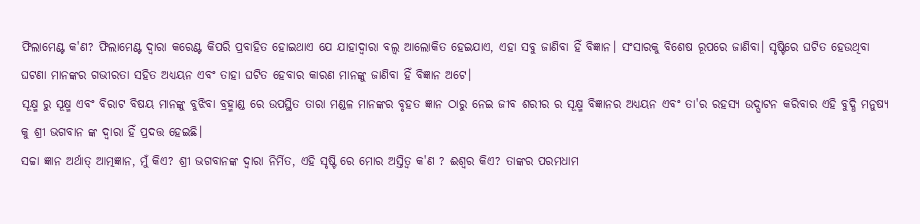ଫିଲାମେଣ୍ଟ କ'ଣ? ଫିଲାମେଣ୍ଟ ଦ୍ବାରା କରେଣ୍ଟ କିପରି ପ୍ରବାହିତ ହୋଇଥାଏ ଯେ ଯାହାଦ୍ଵାରା ବଲ୍ବ ଆଲୋକିତ ହେଇଯାଏ, ଏହା ସବୁ ଜାଣିବା ହିଁ ବିଜ୍ଞାନ। ସଂସାରକୁ ବିଶେଷ ରୂପରେ ଜାଣିବା। ସୃଷ୍ଟିରେ ଘଟିତ ହେଉଥିବା ଘଟଣା ମାନଙ୍କର ଗଭୀରତା ସହିତ ଅଧ୍ୟୟନ ଏବଂ ତାହା ଘଟିତ ହେବାର କାରଣ ମାନଙ୍କୁ ଜାଣିବା ହିଁ ବିଜ୍ଞାନ ଅଟେ।
ସୂକ୍ଷ୍ମ ରୁ ସୂକ୍ଷ୍ମ ଏବଂ ବିରାଟ ବିଷୟ ମାନଙ୍କୁ ବୁଝିବା ବ୍ରହ୍ମାଣ୍ଡ ରେ ଉପସ୍ଥିତ ତାରା ମଣ୍ଡଳ ମାନଙ୍କର ବୃହତ ଜ୍ଞାନ ଠାରୁ ନେଇ ଜୀବ ଶରୀର ର ସୂକ୍ଷ୍ମ ବିଜ୍ଞାନର ଅଧ୍ୟୟନ ଏବଂ ତା'ର ରହସ୍ୟ ଉଦ୍ଘାଟନ କରିବାର ଏହି ବୁଦ୍ଧି ମନୁଷ୍ୟ କୁ ଶ୍ରୀ ଭଗବାନ ଙ୍କ ଦ୍ବାରା ହିଁ ପ୍ରଦତ୍ତ ହେଇଛି।
ସଚ୍ଚା ଜ୍ଞାନ ଅର୍ଥାତ୍ ଆତ୍ମଜ୍ଞାନ, ମୁଁ କିଏ? ଶ୍ରୀ ଭଗବାନଙ୍କ ଦ୍ୱାରା ନିର୍ମିତ, ଏହି ସୃଷ୍ଟି ରେ ମୋର ଅସ୍ତିତ୍ବ କ'ଣ ? ଈଶ୍ବର କିଏ? ତାଙ୍କର ପରମଧାମ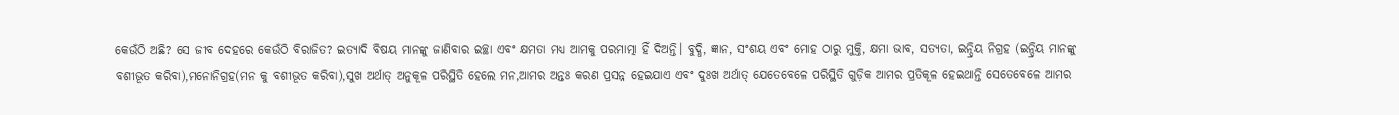କେଉଁଠି ଅଛି? ସେ ଜୀବ ଦେହରେ କେଉଁଠି ବିରାଜିତ? ଇତ୍ୟାଦି ବିଷୟ ମାନଙ୍କୁ ଜାଣିବାର ଇଚ୍ଛା ଏବଂ କ୍ଷମତା ମଧ୍ୟ ଆମକୁ ପରମାତ୍ମା ହିଁ ଦିଅନ୍ତି। ବୁଦ୍ଧି, ଜ୍ଞାନ, ସଂଶୟ ଏବଂ ମୋହ ଠାରୁ ମୁକ୍ତି, କ୍ଷମା ଭାବ, ସତ୍ୟତା, ଇନ୍ଦ୍ରିୟ ନିଗ୍ରହ (ଇନ୍ଦ୍ରିୟ ମାନଙ୍କୁ ବଶୀଭୂତ କରିବା),ମନୋନିଗ୍ରହ(ମନ କୁ ବଶୀଭୂତ କରିବା),ସୁଖ ଅର୍ଥାତ୍ ଅନୁକୂଳ ପରିସ୍ଥିତି ହେଲେ ମନ,ଆମର ଅନ୍ତଃ କରଣ ପ୍ରସନ୍ନ ହେଇଯାଏ ଏବଂ ଦୁଃଖ ଅର୍ଥାତ୍ ଯେତେବେଳେ ପରିସ୍ଥିତି ଗୁଡ଼ିକ ଆମର ପ୍ରତିକୂଳ ହେଇଥାନ୍ତି ସେତେବେଳେ ଆମର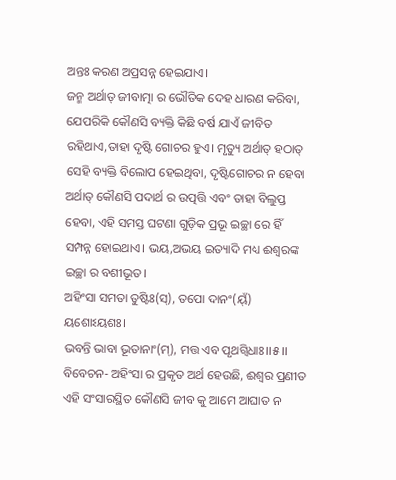ଅନ୍ତଃ କରଣ ଅପ୍ରସନ୍ନ ହେଇଯାଏ।
ଜନ୍ମ ଅର୍ଥାତ୍ ଜୀବାତ୍ମା ର ଭୌତିକ ଦେହ ଧାରଣ କରିବା, ଯେପରିକି କୌଣସି ବ୍ୟକ୍ତି କିଛି ବର୍ଷ ଯାଏଁ ଜୀବିତ ରହିଥାଏ,ତାହା ଦୃଷ୍ଟି ଗୋଚର ହୁଏ। ମୃତ୍ୟୁ ଅର୍ଥାତ୍ ହଠାତ୍ ସେହି ବ୍ୟକ୍ତି ବିଲୋପ ହେଇଥିବା, ଦୃଷ୍ଟିଗୋଚର ନ ହେବା ଅର୍ଥାତ୍ କୌଣସି ପଦାର୍ଥ ର ଉତ୍ପତ୍ତି ଏବଂ ତାହା ବିଲୁପ୍ତ ହେବା, ଏହି ସମସ୍ତ ଘଟଣା ଗୁଡ଼ିକ ପ୍ରଭୂ ଇଚ୍ଛା ରେ ହିଁ ସମ୍ପନ୍ନ ହୋଇଥାଏ। ଭୟ,ଅଭୟ ଇତ୍ୟାଦି ମଧ୍ୟ ଈଶ୍ବରଙ୍କ ଇଚ୍ଛା ର ବଶୀଭୂତ।
ଅହିଂସା ସମତା ତୁଷ୍ଟିଃ(ସ୍), ତପୋ ଦାନଂ(ୟ୍ଁ) ୟଶୋଽୟଶଃ।
ଭବନ୍ତି ଭାବା ଭୂତାନାଂ(ମ୍), ମତ୍ତ ଏବ ପୃଥଗ୍ବିଧାଃ।।୫।।
ବିବେଚନ- ଅହିଂସା ର ପ୍ରକୃତ ଅର୍ଥ ହେଉଛି, ଈଶ୍ୱର ପ୍ରଣୀତ ଏହି ସଂସାରସ୍ଥିତ କୌଣସି ଜୀବ କୁ ଆମେ ଆଘାତ ନ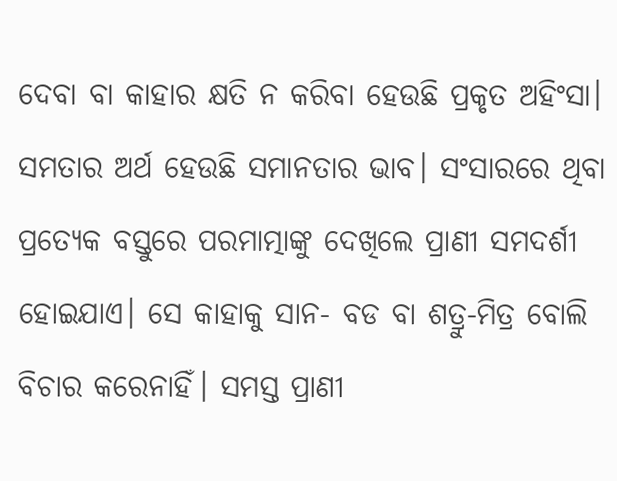ଦେବା ବା କାହାର କ୍ଷତି ନ କରିବା ହେଉଛି ପ୍ରକୃତ ଅହିଂସା।
ସମତାର ଅର୍ଥ ହେଉଛି ସମାନତାର ଭାବ। ସଂସାରରେ ଥିବା ପ୍ରତ୍ୟେକ ବସ୍ତୁରେ ପରମାତ୍ମାଙ୍କୁ ଦେଖିଲେ ପ୍ରାଣୀ ସମଦର୍ଶୀ ହୋଇଯାଏ। ସେ କାହାକୁ ସାନ- ବଡ ବା ଶତ୍ରୁ-ମିତ୍ର ବୋଲି ବିଚାର କରେନାହିଁ। ସମସ୍ତ ପ୍ରାଣୀ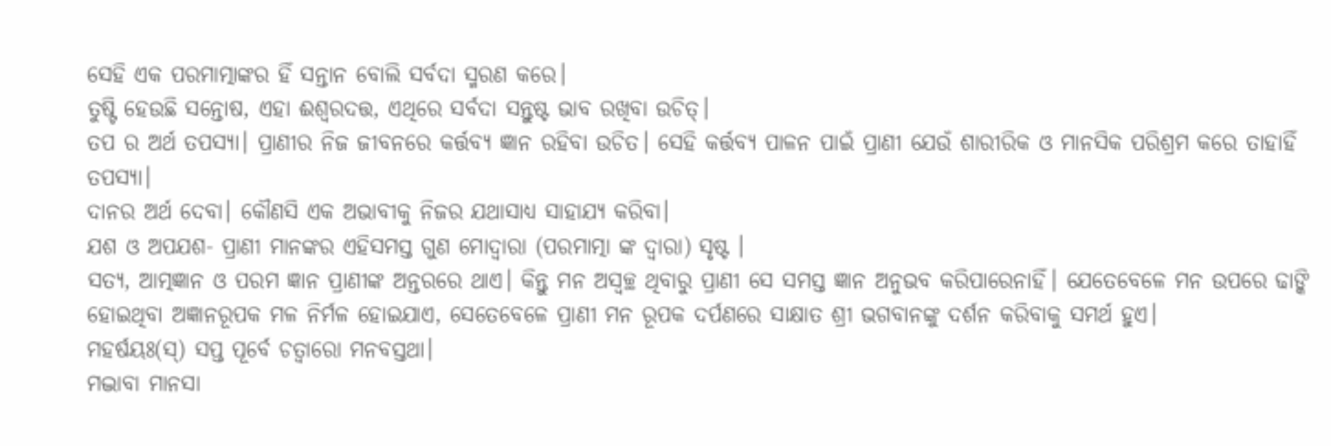ସେହି ଏକ ପରମାତ୍ମାଙ୍କର ହିଁ ସନ୍ତାନ ବୋଲି ସର୍ବଦା ସ୍ମରଣ କରେ।
ତୁଷ୍ଟି ହେଉଛି ସନ୍ତୋଷ, ଏହା ଈଶ୍ୱରଦତ୍ତ, ଏଥିରେ ସର୍ବଦା ସନ୍ତୁଷ୍ଟ ଭାବ ରଖିବା ଉଚିତ୍।
ତପ ର ଅର୍ଥ ତପସ୍ୟା। ପ୍ରାଣୀର ନିଜ ଜୀବନରେ କର୍ତ୍ତବ୍ୟ ଜ୍ଞାନ ରହିବା ଉଚିତ। ସେହି କର୍ତ୍ତବ୍ୟ ପାଳନ ପାଇଁ ପ୍ରାଣୀ ଯେଉଁ ଶାରୀରିକ ଓ ମାନସିକ ପରିଶ୍ରମ କରେ ତାହାହିଁ ତପସ୍ୟା।
ଦାନର ଅର୍ଥ ଦେବା। କୌଣସି ଏକ ଅଭାବୀକୁ ନିଜର ଯଥାସାଧ୍ୟ ସାହାଯ୍ୟ କରିବା।
ଯଶ ଓ ଅପଯଶ- ପ୍ରାଣୀ ମାନଙ୍କର ଏହିସମସ୍ତ ଗୁଣ ମୋଦ୍ୱାରା (ପରମାତ୍ମା ଙ୍କ ଦ୍ୱାରା) ସୃଷ୍ଟ ।
ସତ୍ୟ, ଆତ୍ମଜ୍ଞାନ ଓ ପରମ ଜ୍ଞାନ ପ୍ରାଣୀଙ୍କ ଅନ୍ତରରେ ଥାଏ। କିନ୍ତୁ ମନ ଅସ୍ୱଚ୍ଛ ଥିବାରୁ ପ୍ରାଣୀ ସେ ସମସ୍ତ ଜ୍ଞାନ ଅନୁଭବ କରିପାରେନାହିଁ। ଯେତେବେଳେ ମନ ଉପରେ ଢାଙ୍କି ହୋଇଥିବା ଅଜ୍ଞାନରୂପକ ମଳ ନିର୍ମଳ ହୋଇଯାଏ, ସେତେବେଳେ ପ୍ରାଣୀ ମନ ରୂପକ ଦର୍ପଣରେ ସାକ୍ଷାତ ଶ୍ରୀ ଭଗବାନଙ୍କୁ ଦର୍ଶନ କରିବାକୁ ସମର୍ଥ ହୁଏ।
ମହର୍ଷୟଃ(ସ୍) ସପ୍ତ ପୂର୍ବେ ଚତ୍ୱାରୋ ମନବସ୍ତଥା।
ମଦ୍ଭାବା ମାନସା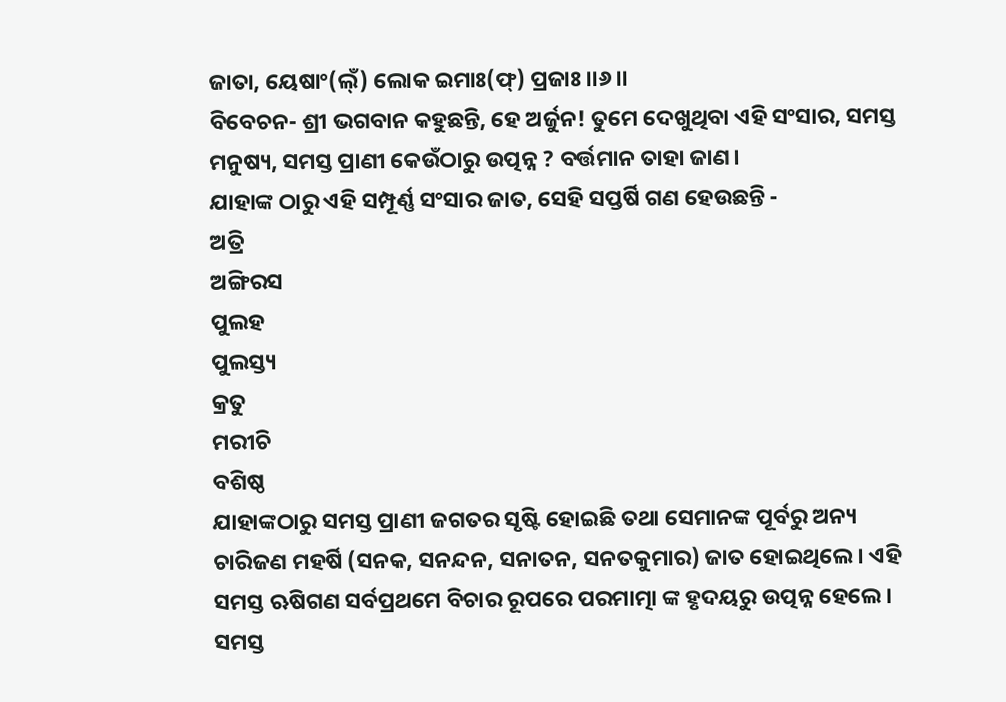ଜାତା, ୟେଷାଂ(ଲ୍ଁ) ଲୋକ ଇମାଃ(ଫ୍) ପ୍ରଜାଃ।।୬।।
ବିବେଚନ- ଶ୍ରୀ ଭଗବାନ କହୁଛନ୍ତି, ହେ ଅର୍ଜୁନ! ତୁମେ ଦେଖୁଥିବା ଏହି ସଂସାର, ସମସ୍ତ ମନୁଷ୍ୟ, ସମସ୍ତ ପ୍ରାଣୀ କେଉଁଠାରୁ ଉତ୍ପନ୍ନ ? ବର୍ତ୍ତମାନ ତାହା ଜାଣ।
ଯାହାଙ୍କ ଠାରୁ ଏହି ସମ୍ପୂର୍ଣ୍ଣ ସଂସାର ଜାତ, ସେହି ସପ୍ତର୍ଷି ଗଣ ହେଉଛନ୍ତି -
ଅତ୍ରି
ଅଙ୍ଗିରସ
ପୁଲହ
ପୁଲସ୍ତ୍ୟ
କ୍ରତୁ
ମରୀଚି
ବଶିଷ୍ଠ
ଯାହାଙ୍କଠାରୁ ସମସ୍ତ ପ୍ରାଣୀ ଜଗତର ସୃଷ୍ଟି ହୋଇଛି ତଥା ସେମାନଙ୍କ ପୂର୍ବରୁ ଅନ୍ୟ ଚାରିଜଣ ମହର୍ଷି (ସନକ, ସନନ୍ଦନ, ସନାତନ, ସନତକୁମାର) ଜାତ ହୋଇଥିଲେ । ଏହି ସମସ୍ତ ଋଷିଗଣ ସର୍ବପ୍ରଥମେ ବିଚାର ରୂପରେ ପରମାତ୍ମା ଙ୍କ ହୃଦୟରୁ ଉତ୍ପନ୍ନ ହେଲେ।
ସମସ୍ତ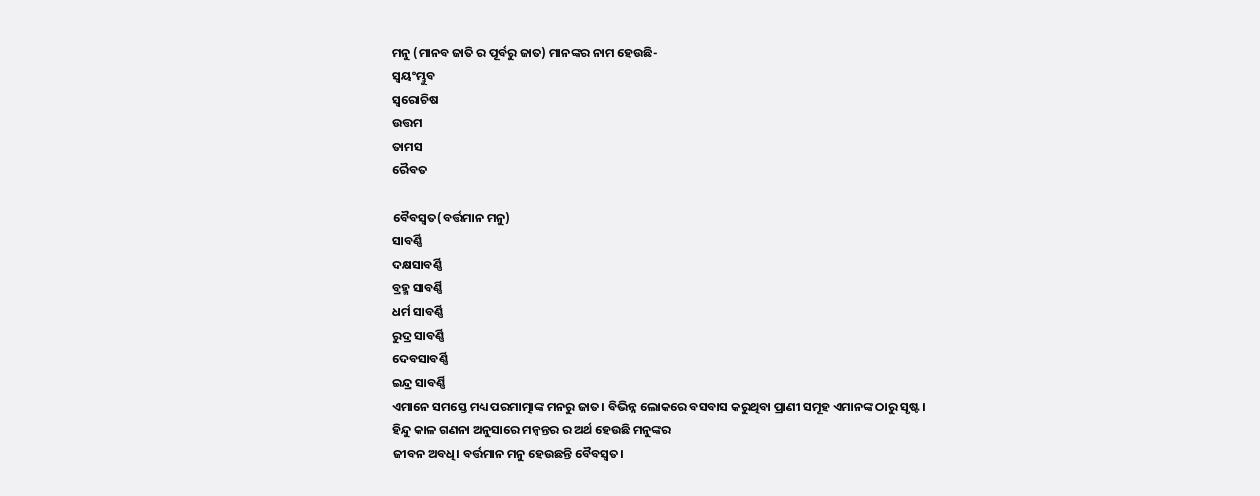ମନୁ (ମାନବ ଜାତି ର ପୂର୍ବରୁ ଜାତ) ମାନଙ୍କର ନାମ ହେଉଛି-
ସ୍ୱୟଂମ୍ଭୁବ
ସ୍ୱରୋଚିଷ
ଉତ୍ତମ
ତାମସ
ରୈବତ

ବୈବସ୍ୱତ(ବର୍ତ୍ତମାନ ମନୁ)
ସାବର୍ଣ୍ଣି
ଦକ୍ଷସାବର୍ଣ୍ଣି
ବ୍ରହ୍ମ ସାବର୍ଣ୍ଣି
ଧର୍ମ ସାବର୍ଣ୍ଣି
ରୁଦ୍ର ସାବର୍ଣ୍ଣି
ଦେବସାବର୍ଣ୍ଣି
ଇନ୍ଦ୍ର ସାବର୍ଣ୍ଣି
ଏମାନେ ସମସ୍ତେ ମଧ୍ୟ ପରମାତ୍ମାଙ୍କ ମନରୁ ଜାତ। ବିଭିନ୍ନ ଲୋକରେ ବସବାସ କରୁଥିବା ପ୍ରାଣୀ ସମୂହ ଏମାନଙ୍କ ଠାରୁ ସୃଷ୍ଟ।
ହିନ୍ଦୁ କାଳ ଗଣନା ଅନୁସାରେ ମନ୍ୱନ୍ତର ର ଅର୍ଥ ହେଉଛି ମନୁଙ୍କର
ଜୀବନ ଅବଧି। ବର୍ତ୍ତମାନ ମନୁ ହେଉଛନ୍ତି ବୈବସ୍ଵତ।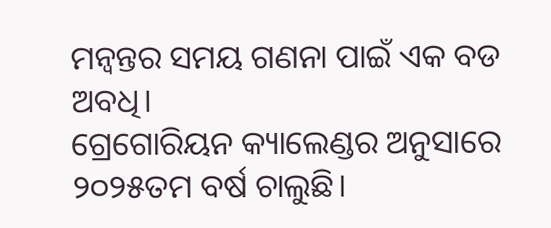ମନ୍ୱନ୍ତର ସମୟ ଗଣନା ପାଇଁ ଏକ ବଡ ଅବଧି।
ଗ୍ରେଗୋରିୟନ କ୍ୟାଲେଣ୍ଡର ଅନୁସାରେ ୨୦୨୫ତମ ବର୍ଷ ଚାଲୁଛି।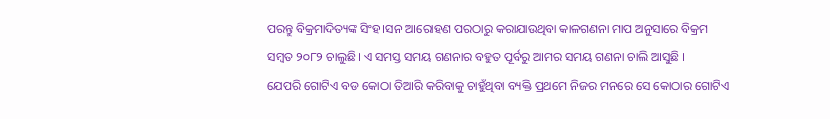ପରନ୍ତୁ ବିକ୍ରମାଦିତ୍ୟଙ୍କ ସିଂହ।ସନ ଆରୋହଣ ପରଠାରୁ କରାଯାଉଥିବା କାଳଗଣନା ମାପ ଅନୁସାରେ ବିକ୍ରମ ସମ୍ବତ ୨୦୮୨ ଚାଲୁଛି। ଏ ସମସ୍ତ ସମୟ ଗଣନାର ବହୁତ ପୂର୍ବରୁ ଆମର ସମୟ ଗଣନା ଚାଲି ଆସୁଛି ।
ଯେପରି ଗୋଟିଏ ବଡ କୋଠା ତିଆରି କରିବାକୁ ଚାହୁଁଥିବା ବ୍ୟକ୍ତି ପ୍ରଥମେ ନିଜର ମନରେ ସେ କୋଠାର ଗୋଟିଏ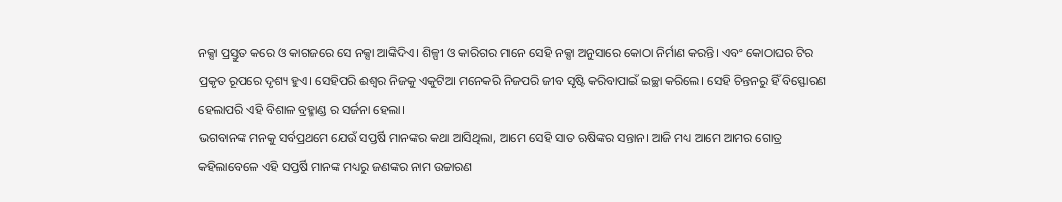ନକ୍ସା ପ୍ରସ୍ତୁତ କରେ ଓ କାଗଜରେ ସେ ନକ୍ସା ଆଙ୍କିଦିଏ। ଶିଳ୍ପୀ ଓ କାରିଗର ମାନେ ସେହି ନକ୍ସା ଅନୁସାରେ କୋଠା ନିର୍ମାଣ କରନ୍ତି। ଏବଂ କୋଠାଘର ଟିର ପ୍ରକୃତ ରୂପରେ ଦୃଶ୍ୟ ହୁଏ। ସେହିପରି ଈଶ୍ୱର ନିଜକୁ ଏକୁଟିଆ ମନେକରି ନିଜପରି ଜୀବ ସୃଷ୍ଟି କରିବାପାଇଁ ଇଚ୍ଛା କରିଲେ। ସେହି ଚିନ୍ତନରୁ ହିଁ ବିସ୍ଫୋରଣ ହେଲାପରି ଏହି ବିଶାଳ ବ୍ରହ୍ମାଣ୍ଡ ର ସର୍ଜନା ହେଲା।
ଭଗବାନଙ୍କ ମନକୁ ସର୍ବପ୍ରଥମେ ଯେଉଁ ସପ୍ତର୍ଷି ମାନଙ୍କର କଥା ଆସିଥିଲା, ଆମେ ସେହି ସାତ ଋଷିଙ୍କର ସନ୍ତାନ। ଆଜି ମଧ୍ୟ ଆମେ ଆମର ଗୋତ୍ର କହିଲାବେଳେ ଏହି ସପ୍ତର୍ଷି ମାନଙ୍କ ମଧ୍ୟରୁ ଜଣଙ୍କର ନାମ ଉଚ୍ଚାରଣ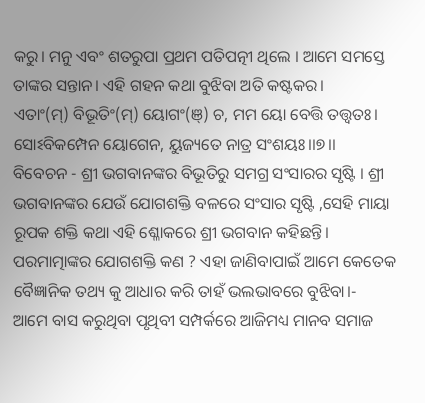କରୁ। ମନୁ ଏବଂ ଶତରୁପା ପ୍ରଥମ ପତିପତ୍ନୀ ଥିଲେ । ଆମେ ସମସ୍ତେ ତାଙ୍କର ସନ୍ତାନ। ଏହି ଗହନ କଥା ବୁଝିବା ଅତି କଷ୍ଟକର।
ଏତାଂ(ମ୍) ବିଭୂତିଂ(ମ୍) ୟୋଗଂ(ଞ୍) ଚ, ମମ ୟୋ ବେତ୍ତି ତତ୍ତ୍ୱତଃ।
ସୋଽବିକମ୍ପେନ ୟୋଗେନ, ୟୁଜ୍ୟତେ ନାତ୍ର ସଂଶୟଃ।।୭।।
ବିବେଚନ - ଶ୍ରୀ ଭଗବାନଙ୍କର ବିଭୂତିରୁ ସମଗ୍ର ସଂସାରର ସୃଷ୍ଟି । ଶ୍ରୀ ଭଗବାନଙ୍କର ଯେଉଁ ଯୋଗଶକ୍ତି ବଳରେ ସଂସାର ସୃଷ୍ଟି ,ସେହି ମାୟା ରୂପକ ଶକ୍ତି କଥା ଏହି ଶ୍ଳୋକରେ ଶ୍ରୀ ଭଗବାନ କହିଛନ୍ତି। ପରମାତ୍ମାଙ୍କର ଯୋଗଶକ୍ତି କଣ ? ଏହା ଜାଣିବାପାଇଁ ଆମେ କେତେକ ବୈଜ୍ଞାନିକ ତଥ୍ୟ କୁ ଆଧାର କରି ତାହଁ ଭଲଭାବରେ ବୁଝିବା।-
ଆମେ ବାସ କରୁଥିବା ପୃଥିବୀ ସମ୍ପର୍କରେ ଆଜିମଧ୍ୟ ମାନବ ସମାଜ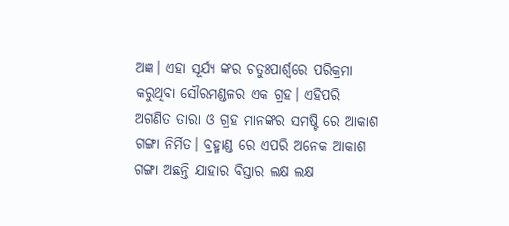ଅଜ୍ଞ। ଏହା ସୂର୍ଯ୍ୟ ଙ୍କର ଚତୁଃପାର୍ଶ୍ଵରେ ପରିକ୍ରମା କରୁଥିବା ସୌରମଣ୍ଡଳର ଏକ ଗ୍ରହ। ଏହିପରି ଅଗଣିତ ତାରା ଓ ଗ୍ରହ ମାନଙ୍କର ସମଷ୍ଟି ରେ ଆକାଶ ଗଙ୍ଗା ନିର୍ମିତ। ବ୍ରହ୍ମାଣ୍ଡ ରେ ଏପରି ଅନେକ ଆକାଶ ଗଙ୍ଗା ଅଛନ୍ତି ଯାହାର ବିସ୍ତାର ଲକ୍ଷ ଲକ୍ଷ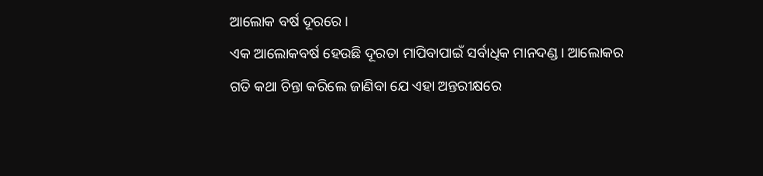ଆଲୋକ ବର୍ଷ ଦୂରରେ ।
ଏକ ଆଲୋକବର୍ଷ ହେଉଛି ଦୂରତା ମାପିବାପାଇଁ ସର୍ବାଧିକ ମାନଦଣ୍ଡ। ଆଲୋକର ଗତି କଥା ଚିନ୍ତା କରିଲେ ଜାଣିବା ଯେ ଏହା ଅନ୍ତରୀକ୍ଷରେ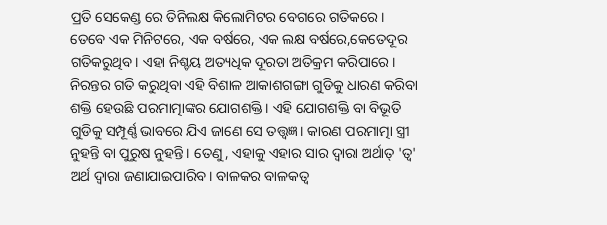ପ୍ରତି ସେକେଣ୍ଡ ରେ ତିନିଲକ୍ଷ କିଲୋମିଟର ବେଗରେ ଗତିକରେ। ତେବେ ଏକ ମିନିଟରେ, ଏକ ବର୍ଷରେ, ଏକ ଲକ୍ଷ ବର୍ଷରେ,କେତେଦୂର ଗତିକରୁଥିବ। ଏହା ନିଶ୍ଚୟ ଅତ୍ୟଧିକ ଦୂରତା ଅତିକ୍ରମ କରିପାରେ।
ନିରନ୍ତର ଗତି କରୁଥିବା ଏହି ବିଶାଳ ଆକାଶଗଙ୍ଗା ଗୁଡିକୁ ଧାରଣ କରିବା ଶକ୍ତି ହେଉଛି ପରମାତ୍ମାଙ୍କର ଯୋଗଶକ୍ତି। ଏହି ଯୋଗଶକ୍ତି ବା ବିଭୂତି ଗୁଡିକୁ ସମ୍ପୂର୍ଣ୍ଣ ଭାବରେ ଯିଏ ଜାଣେ ସେ ତତ୍ତ୍ୱଜ୍ଞ। କାରଣ ପରମାତ୍ମା ସ୍ତ୍ରୀ ନୁହନ୍ତି ବା ପୁରୁଷ ନୁହନ୍ତି। ତେଣୁ, ଏହାକୁ ଏହାର ସାର ଦ୍ୱାରା ଅର୍ଥାତ୍ 'ତ୍ୱ' ଅର୍ଥ ଦ୍ୱାରା ଜଣାଯାଇପାରିବ। ବାଳକର ବାଳକତ୍ବ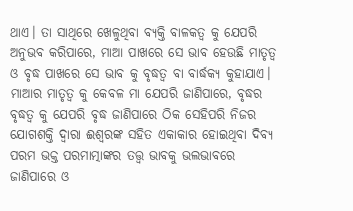ଥାଏ। ତା ସାଥିରେ ଖେଳୁଥିବା ବ୍ୟକ୍ତି ବାଳକତ୍ବ କୁ ଯେପରି ଅନୁଭବ କରିପାରେ, ମାଆ ପାଖରେ ସେ ଭାବ ହେଉଛି ମାତୃତ୍ୱ ଓ ବୃଦ୍ଧ ପାଖରେ ସେ ଭାବ କୁ ବୃଦ୍ଧତ୍ଵ ବା ବାର୍ଦ୍ଧକ୍ୟ କୁହାଯାଏ।
ମାଆର ମାତୃତ୍ଵ କୁ କେବଳ ମା ଯେପରି ଜାଣିପାରେ, ବୃଦ୍ଧର ବୃଦ୍ଧତ୍ଵ କୁ ଯେପରି ବୃଦ୍ଧ ଜାଣିପାରେ ଠିକ ସେହିପରି ନିଜର ଯୋଗଶକ୍ତି ଦ୍ୱାରା ଈଶ୍ୱରଙ୍କ ସହିତ ଏକାକାର ହୋଇଥିବା ଦିବ୍ୟ ପରମ ଭକ୍ତ ପରମାତ୍ମାଙ୍କର ତତ୍ତ୍ଵ ଭାବକୁ ଭଲଭାବରେ ଜାଣିପାରେ ଓ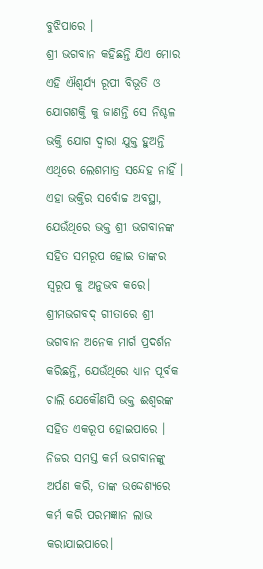ବୁଝିପାରେ ।
ଶ୍ରୀ ଭଗବାନ କହିଛନ୍ତି ଯିଏ ମୋର ଏହି ଐଶ୍ୱର୍ଯ୍ୟ ରୂପୀ ବିଭୂତି ଓ ଯୋଗଶକ୍ତି କୁ ଜାଣନ୍ତି ସେ ନିଶ୍ଚଳ ଭକ୍ତି ଯୋଗ ଦ୍ୱାରା ଯୁକ୍ତ ହୁଅନ୍ତି ଏଥିରେ ଲେଶମାତ୍ର ସନ୍ଦେହ ନାହିଁ । ଏହା ଭକ୍ତିର ସର୍ବୋଚ୍ଚ ଅବସ୍ଥା, ଯେଉଁଥିରେ ଭକ୍ତ ଶ୍ରୀ ଭଗବାନଙ୍କ ସହିତ ସମରୂପ ହୋଇ ତାଙ୍କର ସ୍ୱରୂପ କୁ ଅନୁଭବ କରେ।
ଶ୍ରୀମଭଗବଦ୍ ଗୀତାରେ ଶ୍ରୀ ଭଗବାନ ଅନେକ ମାର୍ଗ ପ୍ରଦର୍ଶନ କରିଛନ୍ତି, ଯେଉଁଥିରେ ଧ୍ୟାନ ପୂର୍ବକ ଚାଲି ଯେକୌଣସି ଭକ୍ତ ଈଶ୍ୱରଙ୍କ ସହିତ ଏକରୂପ ହୋଇପାରେ । ନିଜର ସମସ୍ତ କର୍ମ ଭଗବାନଙ୍କୁ ଅର୍ପଣ କରି, ତାଙ୍କ ଉଦ୍ଦେଶ୍ୟରେ କର୍ମ କରି ପରମଜ୍ଞାନ ଲାଭ କରାଯାଇପାରେ।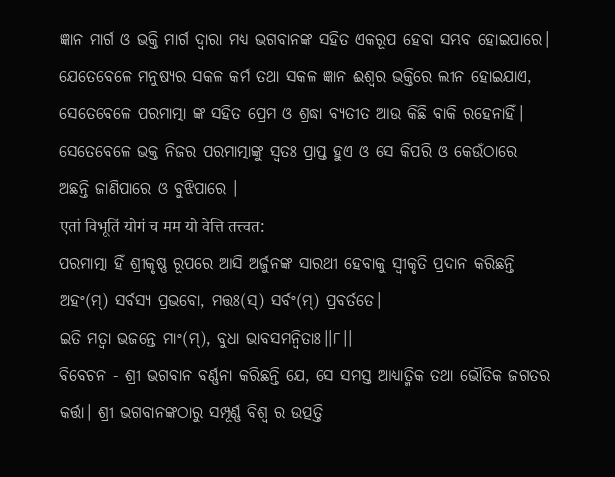ଜ୍ଞାନ ମାର୍ଗ ଓ ଭକ୍ତି ମାର୍ଗ ଦ୍ୱାରା ମଧ୍ୟ ଭଗବାନଙ୍କ ସହିତ ଏକରୂପ ହେବା ସମ୍ଭବ ହୋଇପାରେ। ଯେତେବେଳେ ମନୁଷ୍ୟର ସକଳ କର୍ମ ତଥା ସକଳ ଜ୍ଞାନ ଈଶ୍ୱର ଭକ୍ତିରେ ଲୀନ ହୋଇଯାଏ, ସେତେବେଳେ ପରମାତ୍ମା ଙ୍କ ସହିତ ପ୍ରେମ ଓ ଶ୍ରଦ୍ଧା ବ୍ୟତୀତ ଆଉ କିଛି ବାକି ରହେନାହିଁ। ସେତେବେଳେ ଭକ୍ତ ନିଜର ପରମାତ୍ମାଙ୍କୁ ସ୍ୱତଃ ପ୍ରାପ୍ତ ହୁଏ ଓ ସେ କିପରି ଓ କେଉଁଠାରେ ଅଛନ୍ତି ଜାଣିପାରେ ଓ ବୁଝିପାରେ ।
एतां विभूतिं योगं च मम यो वेत्ति तत्त्वत:
ପରମାତ୍ମା ହିଁ ଶ୍ରୀକୃଷ୍ଣ ରୂପରେ ଆସି ଅର୍ଜୁନଙ୍କ ସାରଥୀ ହେବାକୁ ସ୍ୱୀକୃତି ପ୍ରଦାନ କରିଛନ୍ତି
ଅହଂ(ମ୍) ସର୍ବସ୍ୟ ପ୍ରଭବୋ, ମତ୍ତଃ(ସ୍) ସର୍ବଂ(ମ୍) ପ୍ରବର୍ତତେ।
ଇତି ମତ୍ୱା ଭଜନ୍ତେ ମାଂ(ମ୍), ବୁଧା ଭାବସମନ୍ୱିତାଃ।।୮।।
ବିବେଚନ - ଶ୍ରୀ ଭଗବାନ ବର୍ଣ୍ଣନା କରିଛନ୍ତି ଯେ, ସେ ସମସ୍ତ ଆଧ୍ୟାତ୍ମିକ ତଥା ଭୌତିକ ଜଗତର କର୍ତ୍ତା। ଶ୍ରୀ ଭଗବାନଙ୍କଠାରୁ ସମ୍ପୂର୍ଣ୍ଣ ବିଶ୍ୱ ର ଉତ୍ପତ୍ତି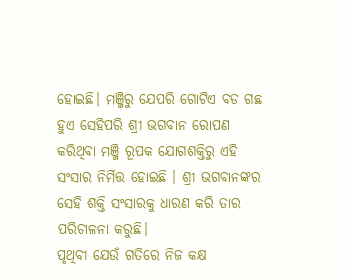ହୋଇଛି। ମଞ୍ଜିରୁ ଯେପରି ଗୋଟିଏ ବଡ ଗଛ ହୁଏ ସେହିପରି ଶ୍ରୀ ଭଗବାନ ରୋପଣ କରିଥିବା ମଞ୍ଜି ରୂପକ ଯୋଗଶକ୍ତିରୁ ଏହି ସଂସାର ନିର୍ମିତ୍ତ ହୋଇଛି । ଶ୍ରୀ ଭଗବାନଙ୍କର ସେହି ଶକ୍ତି ସଂସାରକୁ ଧାରଣ କରି ତାର ପରିଚାଳନା କରୁଛି।
ପୃଥିବୀ ଯେଉଁ ଗତିରେ ନିଜ କକ୍ଷ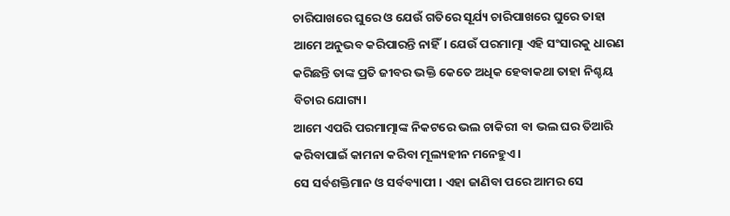ଚାରିପାଖରେ ଘୁରେ ଓ ଯେଉଁ ଗତିରେ ସୂର୍ଯ୍ୟ ଚାରିପାଖରେ ଘୁରେ ତାହା ଆମେ ଅନୁଭବ କରିପାରନ୍ତି ନାହିଁ। ଯେଉଁ ପରମାତ୍ମା ଏହି ସଂସାରକୁ ଧାରଣ କରିଛନ୍ତି ତାଙ୍କ ପ୍ରତି ଜୀବର ଭକ୍ତି କେତେ ଅଧିକ ହେବାକଥା ତାହା ନିଶ୍ଚୟ ବିଚାର ଯୋଗ୍ୟ।
ଆମେ ଏପରି ପରମାତ୍ମାଙ୍କ ନିକଟରେ ଭଲ ଚାକିରୀ ବା ଭଲ ଘର ତିଆରି କରିବାପାଇଁ କାମନା କରିବା ମୂଲ୍ୟହୀନ ମନେହୁଏ।
ସେ ସର୍ବଶକ୍ତିମାନ ଓ ସର୍ବବ୍ୟାପୀ । ଏହା ଜାଣିବା ପରେ ଆମର ସେ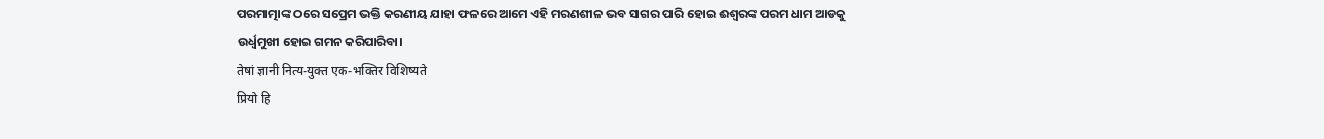ପରମାତ୍ମାଙ୍କ ଠରେ ସପ୍ରେମ ଭକ୍ତି କରଣୀୟ ଯାହା ଫଳରେ ଆମେ ଏହି ମରଣଶୀଳ ଭବ ସାଗର ପାରି ହୋଇ ଈଶ୍ୱରଙ୍କ ପରମ ଧାମ ଆଡକୁ ଉର୍ଧ୍ଵମୁଖୀ ହୋଇ ଗମନ କରିପାରିବା।
तेषां ज्ञानी नित्य-युक्त एक-भक्तिर विशिष्यते
प्रियो हि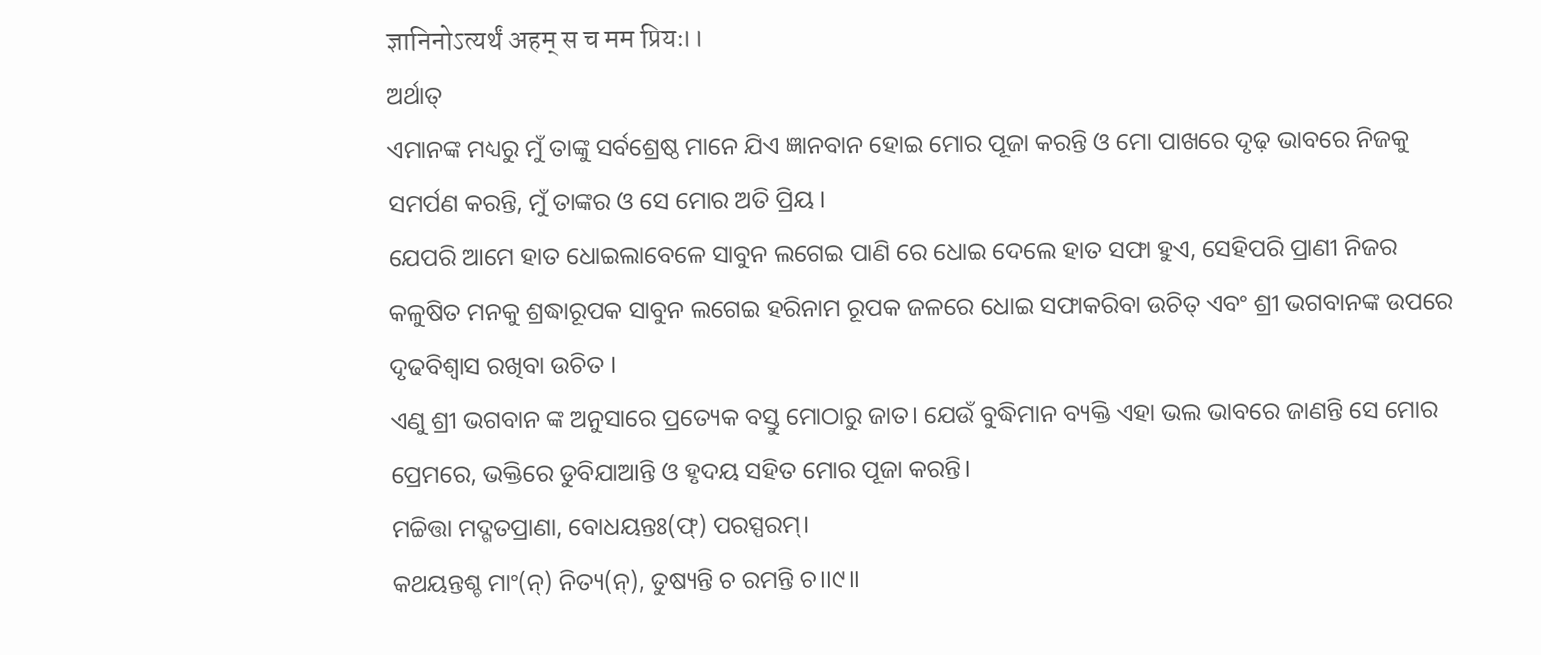ज्ञानिनोऽत्यर्थं अहम् स च मम प्रियः।।
ଅର୍ଥାତ୍
ଏମାନଙ୍କ ମଧ୍ୟରୁ ମୁଁ ତାଙ୍କୁ ସର୍ବଶ୍ରେଷ୍ଠ ମାନେ ଯିଏ ଜ୍ଞାନବାନ ହୋଇ ମୋର ପୂଜା କରନ୍ତି ଓ ମୋ ପାଖରେ ଦୃଢ଼ ଭାବରେ ନିଜକୁ ସମର୍ପଣ କରନ୍ତି, ମୁଁ ତାଙ୍କର ଓ ସେ ମୋର ଅତି ପ୍ରିୟ ।
ଯେପରି ଆମେ ହାତ ଧୋଇଲାବେଳେ ସାବୁନ ଲଗେଇ ପାଣି ରେ ଧୋଇ ଦେଲେ ହାତ ସଫା ହୁଏ, ସେହିପରି ପ୍ରାଣୀ ନିଜର କଳୁଷିତ ମନକୁ ଶ୍ରଦ୍ଧାରୂପକ ସାବୁନ ଲଗେଇ ହରିନାମ ରୂପକ ଜଳରେ ଧୋଇ ସଫାକରିବା ଉଚିତ୍ ଏବଂ ଶ୍ରୀ ଭଗବାନଙ୍କ ଉପରେ ଦୃଢବିଶ୍ୱାସ ରଖିବା ଉଚିତ ।
ଏଣୁ ଶ୍ରୀ ଭଗବାନ ଙ୍କ ଅନୁସାରେ ପ୍ରତ୍ୟେକ ବସ୍ତୁ ମୋଠାରୁ ଜାତ। ଯେଉଁ ବୁଦ୍ଧିମାନ ବ୍ୟକ୍ତି ଏହା ଭଲ ଭାବରେ ଜାଣନ୍ତି ସେ ମୋର ପ୍ରେମରେ, ଭକ୍ତିରେ ଡୁବିଯାଆନ୍ତି ଓ ହୃଦୟ ସହିତ ମୋର ପୂଜା କରନ୍ତି।
ମଚ୍ଚିତ୍ତା ମଦ୍ଗତପ୍ରାଣା, ବୋଧୟନ୍ତଃ(ଫ୍) ପରସ୍ପରମ୍।
କଥୟନ୍ତଶ୍ଚ ମାଂ(ନ୍) ନିତ୍ୟ(ନ୍), ତୁଷ୍ୟନ୍ତି ଚ ରମନ୍ତି ଚ।।୯।।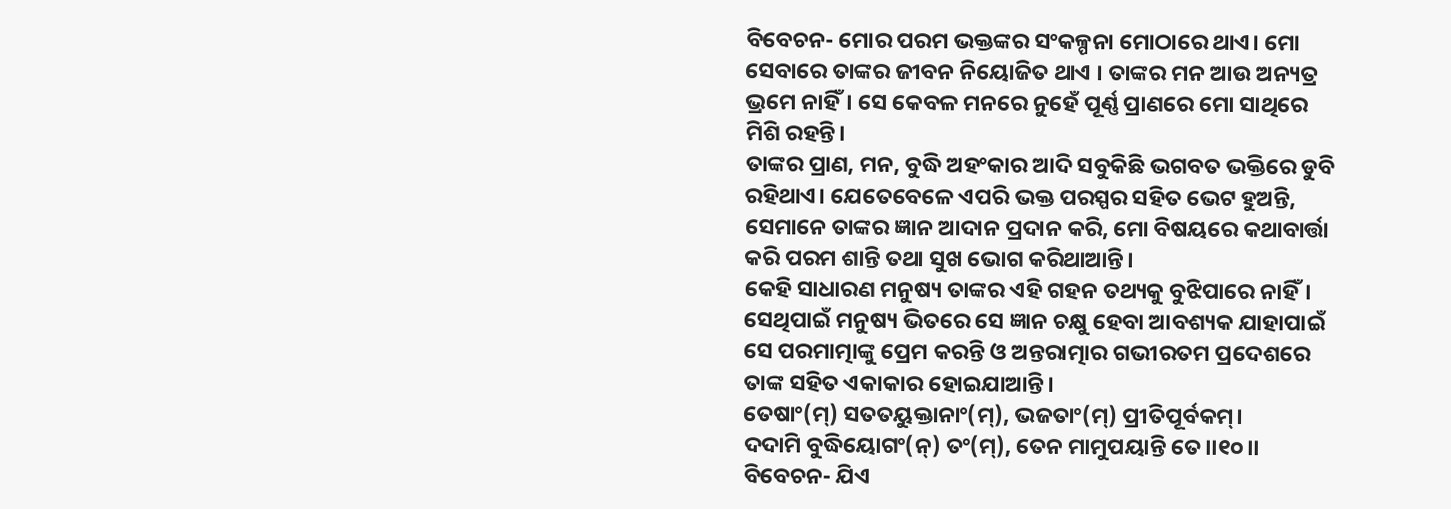ବିବେଚନ- ମୋର ପରମ ଭକ୍ତଙ୍କର ସଂକଳ୍ପନା ମୋଠାରେ ଥାଏ। ମୋ ସେବାରେ ତାଙ୍କର ଜୀବନ ନିୟୋଜିତ ଥାଏ । ତାଙ୍କର ମନ ଆଉ ଅନ୍ୟତ୍ର ଭ୍ରମେ ନାହିଁ। ସେ କେବଳ ମନରେ ନୁହେଁ ପୂର୍ଣ୍ଣ ପ୍ରାଣରେ ମୋ ସାଥିରେ ମିଶି ରହନ୍ତି।
ତାଙ୍କର ପ୍ରାଣ, ମନ, ବୁଦ୍ଧି ଅହଂକାର ଆଦି ସବୁକିଛି ଭଗବତ ଭକ୍ତିରେ ଡୁବି ରହିଥାଏ। ଯେତେବେଳେ ଏପରି ଭକ୍ତ ପରସ୍ପର ସହିତ ଭେଟ ହୁଅନ୍ତି, ସେମାନେ ତାଙ୍କର ଜ୍ଞାନ ଆଦାନ ପ୍ରଦାନ କରି, ମୋ ବିଷୟରେ କଥାବାର୍ତ୍ତା କରି ପରମ ଶାନ୍ତି ତଥା ସୁଖ ଭୋଗ କରିଥାଆନ୍ତି।
କେହି ସାଧାରଣ ମନୁଷ୍ୟ ତାଙ୍କର ଏହି ଗହନ ତଥ୍ୟକୁ ବୁଝିପାରେ ନାହିଁ। ସେଥିପାଇଁ ମନୁଷ୍ୟ ଭିତରେ ସେ ଜ୍ଞାନ ଚକ୍ଷୁ ହେବା ଆବଶ୍ୟକ ଯାହାପାଇଁ ସେ ପରମାତ୍ମାଙ୍କୁ ପ୍ରେମ କରନ୍ତି ଓ ଅନ୍ତରାତ୍ମାର ଗଭୀରତମ ପ୍ରଦେଶରେ ତାଙ୍କ ସହିତ ଏକାକାର ହୋଇଯାଆନ୍ତି।
ତେଷାଂ(ମ୍) ସତତୟୁକ୍ତାନାଂ(ମ୍), ଭଜତାଂ(ମ୍) ପ୍ରୀତିପୂର୍ବକମ୍।
ଦଦାମି ବୁଦ୍ଧିୟୋଗଂ(ନ୍) ତଂ(ମ୍), ତେନ ମାମୁପୟାନ୍ତି ତେ।।୧୦।।
ବିବେଚନ- ଯିଏ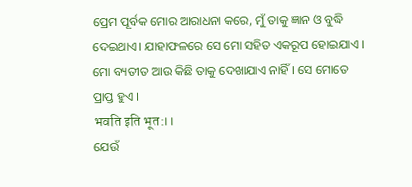ପ୍ରେମ ପୂର୍ବକ ମୋର ଆରାଧନା କରେ, ମୁଁ ତାକୁ ଜ୍ଞାନ ଓ ବୁଦ୍ଧି ଦେଇଥାଏ। ଯାହାଫଳରେ ସେ ମୋ ସହିତ ଏକରୂପ ହୋଇଯାଏ । ମୋ ବ୍ୟତୀତ ଆଉ କିଛି ତାକୁ ଦେଖାଯାଏ ନାହିଁ । ସେ ମୋତେ ପ୍ରାପ୍ତ ହୁଏ ।
भवति इति भूत:।।
ଯେଉଁ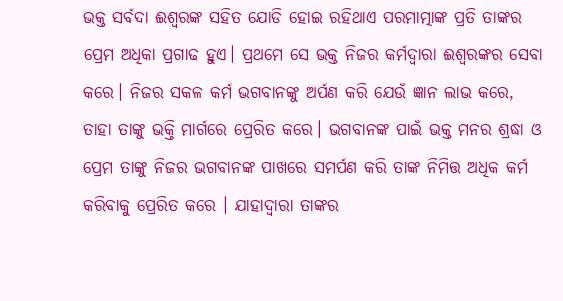ଭକ୍ତ ସର୍ବଦା ଈଶ୍ୱରଙ୍କ ସହିତ ଯୋଡି ହୋଇ ରହିଥାଏ ପରମାତ୍ମାଙ୍କ ପ୍ରତି ତାଙ୍କର ପ୍ରେମ ଅଧିକା ପ୍ରଗାଢ ହୁଏ। ପ୍ରଥମେ ସେ ଭକ୍ତ ନିଜର କର୍ମଦ୍ୱାରା ଈଶ୍ୱରଙ୍କର ସେବା କରେ। ନିଜର ସକଳ କର୍ମ ଭଗବାନଙ୍କୁ ଅର୍ପଣ କରି ଯେଉଁ ଜ୍ଞାନ ଲାଭ କରେ, ତାହା ତାଙ୍କୁ ଭକ୍ତି ମାର୍ଗରେ ପ୍ରେରିତ କରେ। ଭଗବାନଙ୍କ ପାଇଁ ଭକ୍ତ ମନର ଶ୍ରଦ୍ଧା ଓ ପ୍ରେମ ତାଙ୍କୁ ନିଜର ଭଗବାନଙ୍କ ପାଖରେ ସମର୍ପଣ କରି ତାଙ୍କ ନିମିତ୍ତ ଅଧିକ କର୍ମ କରିବାକୁ ପ୍ରେରିତ କରେ । ଯାହାଦ୍ୱାରା ତାଙ୍କର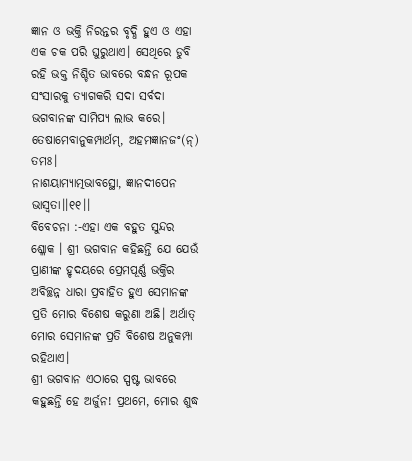ଜ୍ଞାନ ଓ ଭକ୍ତି ନିରନ୍ତର ବୃଦ୍ଧି ହୁଏ ଓ ଏହା ଏକ ଚକ ପରି ଘୁରୁଥାଏ। ସେଥିରେ ଡୁବି ରହି ଭକ୍ତ ନିଶ୍ଚିତ ଭାବରେ ବନ୍ଧନ ରୂପକ ସଂସାରକୁ ତ୍ୟାଗକରି ସଦା ସର୍ବଦା ଭଗବାନଙ୍କ ସାମିପ୍ୟ ଲାଭ କରେ।
ତେଷାମେବାନୁକମ୍ପାର୍ଥମ୍, ଅହମଜ୍ଞାନଜଂ(ନ୍) ତମଃ।
ନାଶୟାମ୍ୟାତ୍ମଭାବସ୍ଥୋ, ଜ୍ଞାନଦୀପେନ ଭାସ୍ୱତା।।୧୧।।
ବିବେଚନା :-ଏହା ଏକ ବହୁତ ସୁନ୍ଦର ଶ୍ଳୋକ । ଶ୍ରୀ ଭଗବାନ କହିଛନ୍ତି ଯେ ଯେଉଁ ପ୍ରାଣୀଙ୍କ ହୃଦୟରେ ପ୍ରେମପୂର୍ଣ୍ଣ ଭକ୍ତିର ଅବିଚ୍ଛନ୍ନ ଧାରା ପ୍ରବାହିତ ହୁଏ ସେମାନଙ୍କ ପ୍ରତି ମୋର ବିଶେଷ କରୁଣା ଅଛି। ଅର୍ଥାତ୍ ମୋର ସେମାନଙ୍କ ପ୍ରତି ବିଶେଷ ଅନୁକମ୍ପା ରହିଥାଏ।
ଶ୍ରୀ ଭଗବାନ ଏଠାରେ ସ୍ପଷ୍ଟ ଭାବରେ କହୁଛନ୍ତି ହେ ଅର୍ଜୁନ! ପ୍ରଥମେ, ମୋର ଶୁଦ୍ଧ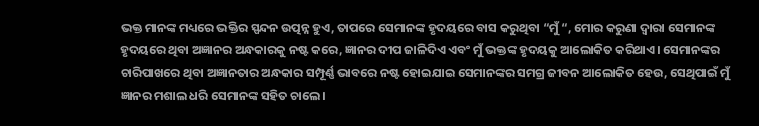ଭକ୍ତ ମାନଙ୍କ ମଧ୍ୟରେ ଭକ୍ତିର ସ୍ପନ୍ଦନ ଉତ୍ପନ୍ନ ହୁଏ, ତାପରେ ସେମାନଙ୍କ ହୃଦୟରେ ବାସ କରୁଥିବା “ମୁଁ “, ମୋର କରୁଣା ଦ୍ୱାରା ସେମାନଙ୍କ ହୃଦୟରେ ଥିବା ଅଜ୍ଞାନର ଅନ୍ଧକାରକୁ ନଷ୍ଟ କରେ, ଜ୍ଞାନର ଦୀପ ଜାଳିଦିଏ ଏବଂ ମୁଁ ଭକ୍ତଙ୍କ ହୃଦୟକୁ ଆଲୋକିତ କରିଥାଏ। ସେମାନଙ୍କର ଚାରିପାଖରେ ଥିବା ଅଜ୍ଞାନତାର ଅନ୍ଧକାର ସମ୍ପୂର୍ଣ୍ଣ ଭାବରେ ନଷ୍ଟ ହୋଇଯାଇ ସେମାନଙ୍କର ସମଗ୍ର ଜୀବନ ଆଲୋକିତ ହେଉ, ସେଥିପାଇଁ ମୁଁ ଜ୍ଞାନର ମଶାଲ ଧରି ସେମାନଙ୍କ ସହିତ ଚାଲେ।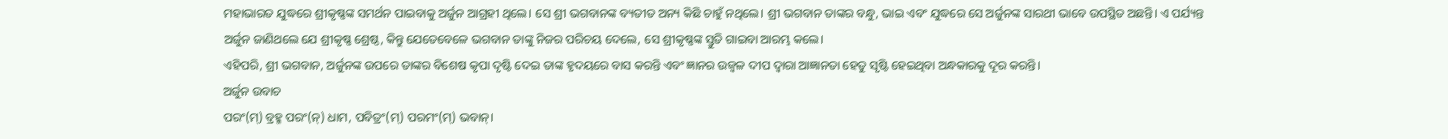ମହାଭାରତ ଯୁଦ୍ଧରେ ଶ୍ରୀକୃଷ୍ଣଙ୍କ ସମର୍ଥନ ପାଇବାକୁ ଅର୍ଜୁନ ଆଗ୍ରହୀ ଥିଲେ। ସେ ଶ୍ରୀ ଭଗବାନଙ୍କ ବ୍ୟତୀତ ଅନ୍ୟ କିଛି ଚାହୁଁ ନଥିଲେ। ଶ୍ରୀ ଭଗବାନ ତାଙ୍କର ବନ୍ଧୁ, ଭାଇ ଏବଂ ଯୁଦ୍ଧରେ ସେ ଅର୍ଜୁନଙ୍କ ସାରଥୀ ଭାବେ ଉପସ୍ଥିତ ଅଛନ୍ତି। ଏ ପର୍ଯ୍ୟନ୍ତ ଅର୍ଜୁନ ଜାଣିଥଲେ ଯେ ଶ୍ରୀକୃଷ୍ଣ ଶ୍ରେଷ୍ଠ, କିନ୍ତୁ ଯେତେବେଳେ ଭଗବାନ ତାଙ୍କୁ ନିଜର ପରିଚୟ ଦେଲେ, ସେ ଶ୍ରୀକୃଷ୍ଣଙ୍କ ସ୍ତୁତି ଗାଇବା ଆରମ୍ଭ କଲେ।
ଏହିପରି, ଶ୍ରୀ ଭଗବାନ, ଅର୍ଜୁନଙ୍କ ଉପରେ ତାଙ୍କର ବିଶେଷ କୃପା ଦୃଷ୍ଟି ଦେଇ ତାଙ୍କ ହୃଦୟରେ ବାସ କରନ୍ତି ଏବଂ ଜ୍ଞାନର ଉଜ୍ବଳ ଦୀପ ଦ୍ୱାରା ଆଜ୍ଞାନତା ହେତୁ ସୃଷ୍ଟି ହେଇଥିବା ଅନ୍ଧକାରକୁ ଦୂର କରନ୍ତି।
ଅର୍ଜୁନ ଉବାଚ
ପରଂ(ମ୍) ବ୍ରହ୍ମ ପରଂ(ନ୍) ଧାମ, ପବିତ୍ରଂ(ମ୍) ପରମଂ(ମ୍) ଭବାନ୍।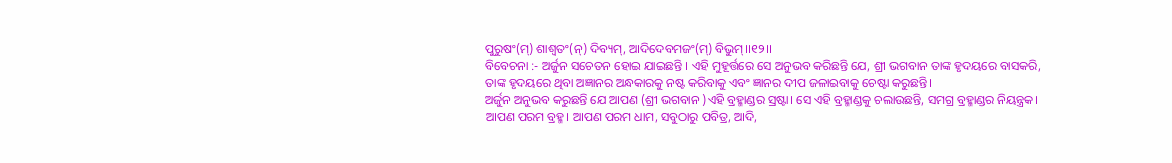ପୁରୁଷଂ(ମ୍) ଶାଶ୍ୱତଂ(ନ୍) ଦିବ୍ୟମ୍, ଆଦିଦେବମଜଂ(ମ୍) ବିଭୁମ୍।।୧୨।।
ବିବେଚନା :- ଅର୍ଜୁନ ସଚେତନ ହୋଇ ଯାଇଛନ୍ତି । ଏହି ମୁହୂର୍ତ୍ତରେ ସେ ଅନୁଭବ କରିଛନ୍ତି ଯେ, ଶ୍ରୀ ଭଗବାନ ତାଙ୍କ ହୃଦୟରେ ବାସକରି, ତାଙ୍କ ହୃଦୟରେ ଥିବା ଅଜ୍ଞାନର ଅନ୍ଧକାରକୁ ନଷ୍ଟ କରିବାକୁ ଏବଂ ଜ୍ଞାନର ଦୀପ ଜଳାଇବାକୁ ଚେଷ୍ଟା କରୁଛନ୍ତି।
ଅର୍ଜୁନ ଅନୁଭବ କରୁଛନ୍ତି ଯେ ଆପଣ (ଶ୍ରୀ ଭଗବାନ )ଏହି ବ୍ରହ୍ମାଣ୍ଡର ସ୍ରଷ୍ଟା। ସେ ଏହି ବ୍ରହ୍ମାଣ୍ଡକୁ ଚଲାଉଛନ୍ତି, ସମଗ୍ର ବ୍ରହ୍ମାଣ୍ଡର ନିୟନ୍ତ୍ରକ। ଆପଣ ପରମ ବ୍ରହ୍ମ। ଆପଣ ପରମ ଧାମ, ସବୁଠାରୁ ପବିତ୍ର, ଆଦି,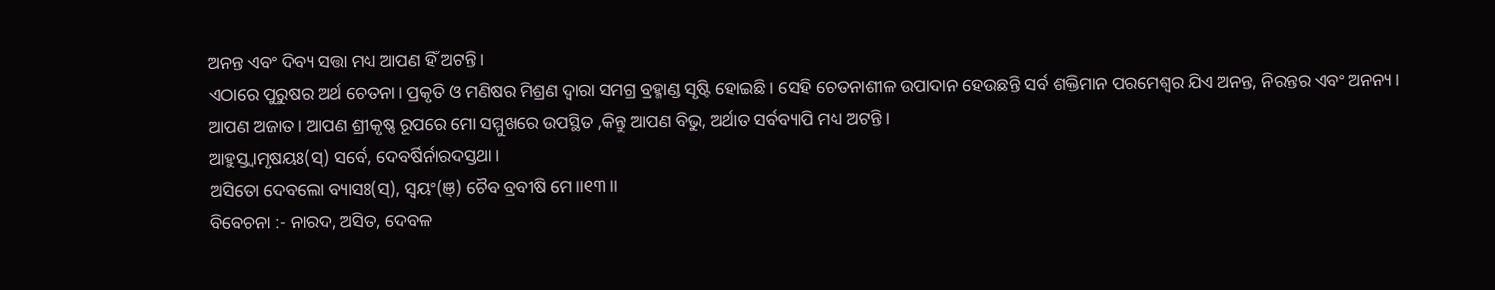ଅନନ୍ତ ଏବଂ ଦିବ୍ୟ ସତ୍ତା ମଧ୍ୟ ଆପଣ ହିଁ ଅଟନ୍ତି।
ଏଠାରେ ପୁରୁଷର ଅର୍ଥ ଚେତନା। ପ୍ରକୃତି ଓ ମଣିଷର ମିଶ୍ରଣ ଦ୍ୱାରା ସମଗ୍ର ବ୍ରହ୍ମାଣ୍ଡ ସୃଷ୍ଟି ହୋଇଛି। ସେହି ଚେତନାଶୀଳ ଉପାଦାନ ହେଉଛନ୍ତି ସର୍ବ ଶକ୍ତିମାନ ପରମେଶ୍ୱର ଯିଏ ଅନନ୍ତ, ନିରନ୍ତର ଏବଂ ଅନନ୍ୟ।
ଆପଣ ଅଜାତ। ଆପଣ ଶ୍ରୀକୃଷ୍ଣ ରୂପରେ ମୋ ସମ୍ମୁଖରେ ଉପସ୍ଥିତ ,କିନ୍ତୁ ଆପଣ ବିଭୁ, ଅର୍ଥାତ ସର୍ବବ୍ୟାପି ମଧ୍ୟ ଅଟନ୍ତି ।
ଆହୁସ୍ତ୍ୱାମୃଷୟଃ(ସ୍) ସର୍ବେ, ଦେବର୍ଷିର୍ନାରଦସ୍ତଥା।
ଅସିତୋ ଦେବଲୋ ବ୍ୟାସଃ(ସ୍), ସ୍ୱୟଂ(ଞ୍) ଚୈବ ବ୍ରବୀଷି ମେ।।୧୩।।
ବିବେଚନା :- ନାରଦ, ଅସିତ, ଦେବଳ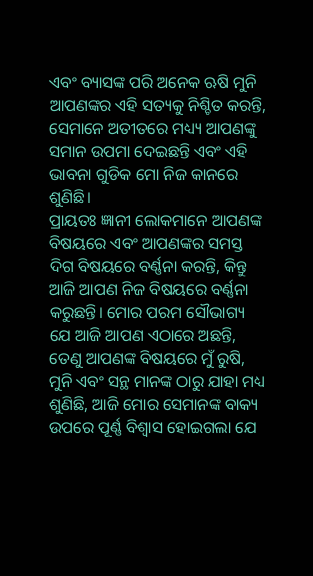ଏବଂ ବ୍ୟାସଙ୍କ ପରି ଅନେକ ଋଷି ମୁନି ଆପଣଙ୍କର ଏହି ସତ୍ୟକୁ ନିଶ୍ଚିତ କରନ୍ତି, ସେମାନେ ଅତୀତରେ ମଧ୍ୟ୍ୟ ଆପଣଙ୍କୁ ସମାନ ଉପମା ଦେଇଛନ୍ତି ଏବଂ ଏହି ଭାବନା ଗୁଡିକ ମୋ ନିଜ କାନରେ ଶୁଣିଛି।
ପ୍ରାୟତଃ ଜ୍ଞାନୀ ଲୋକମାନେ ଆପଣଙ୍କ ବିଷୟରେ ଏବଂ ଆପଣଙ୍କର ସମସ୍ତ ଦିଗ ବିଷୟରେ ବର୍ଣ୍ଣନା କରନ୍ତି, କିନ୍ତୁ ଆଜି ଆପଣ ନିଜ ବିଷୟରେ ବର୍ଣ୍ଣନା କରୁଛନ୍ତି। ମୋର ପରମ ସୌଭାଗ୍ୟ ଯେ ଆଜି ଆପଣ ଏଠାରେ ଅଛନ୍ତି, ତେଣୁ ଆପଣଙ୍କ ବିଷୟରେ ମୁଁ ରୁଷି, ମୁନି ଏବଂ ସନ୍ଥ ମାନଙ୍କ ଠାରୁ ଯାହା ମଧ୍ୟ ଶୁଣିଛି, ଆଜି ମୋର ସେମାନଙ୍କ ବାକ୍ୟ ଉପରେ ପୂର୍ଣ୍ଣ ବିଶ୍ୱାସ ହୋଇଗଲା ଯେ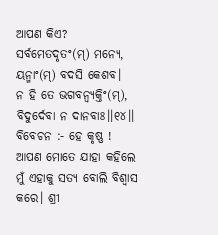ଆପଣ କିଏ?
ସର୍ବମେତଦୃତଂ(ମ୍) ମନ୍ୟେ, ୟନ୍ମାଂ(ମ୍) ବଦସି କେଶବ।
ନ ହି ତେ ଭଗବନ୍ବ୍ୟକ୍ତିଂ(ମ୍), ବିଦୁର୍ଦେବା ନ ଦାନବାଃ।।୧୪।।
ବିବେଚନ :- ହେ କୃଷ୍ଣ ! ଆପଣ ମୋତେ ଯାହା କହିଲେ ମୁଁ ଏହାକୁ ସତ୍ୟ ବୋଲି ବିଶ୍ୱାସ କରେ। ଶ୍ରୀ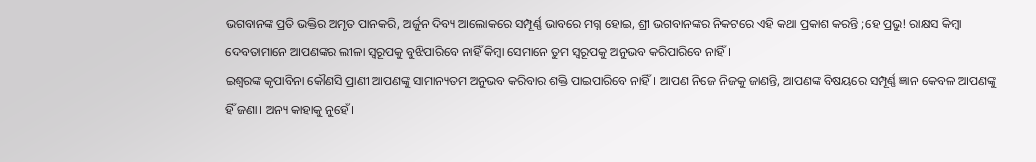ଭଗବାନଙ୍କ ପ୍ରତି ଭକ୍ତିର ଅମୃତ ପାନକରି, ଅର୍ଜୁନ ଦିବ୍ୟ ଆଲୋକରେ ସମ୍ପୂର୍ଣ୍ଣ ଭାବରେ ମଗ୍ନ ହୋଇ, ଶ୍ରୀ ଭଗବାନଙ୍କର ନିକଟରେ ଏହି କଥା ପ୍ରକାଶ କରନ୍ତି ;ହେ ପ୍ରଭୁ! ରାକ୍ଷସ କିମ୍ବା ଦେବତାମାନେ ଆପଣଙ୍କର ଲୀଳା ସ୍ୱରୂପକୁ ବୁଝିପାରିବେ ନାହିଁ କିମ୍ବା ସେମାନେ ତୁମ ସ୍ୱରୂପକୁ ଅନୁଭବ କରିପାରିବେ ନାହିଁ।
ଇଶ୍ୱରଙ୍କ କୃପାବିନା କୌଣସି ପ୍ରାଣୀ ଆପଣଙ୍କୁ ସାମାନ୍ୟତମ ଅନୁଭବ କରିବାର ଶକ୍ତି ପାଇପାରିବେ ନାହିଁ। ଆପଣ ନିଜେ ନିଜକୁ ଜାଣନ୍ତି, ଆପଣଙ୍କ ବିଷୟରେ ସମ୍ପୂର୍ଣ୍ଣ ଜ୍ଞାନ କେବଳ ଆପଣଙ୍କୁ ହିଁ ଜଣା। ଅନ୍ୟ କାହାକୁ ନୁହେଁ।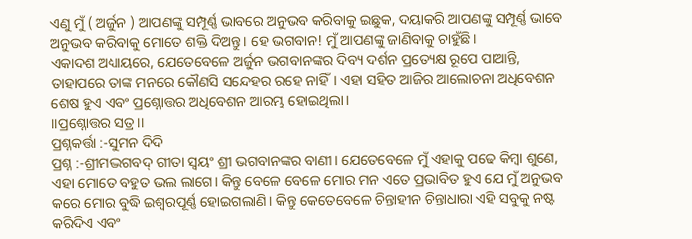ଏଣୁ ମୁଁ ( ଅର୍ଜୁନ ) ଆପଣଙ୍କୁ ସମ୍ପୂର୍ଣ୍ଣ ଭାବରେ ଅନୁଭବ କରିବାକୁ ଇଛୁକ, ଦୟାକରି ଆପଣଙ୍କୁ ସମ୍ପୂର୍ଣ୍ଣ ଭାବେ ଅନୁଭବ କରିବାକୁ ମୋତେ ଶକ୍ତି ଦିଅନ୍ତୁ। ହେ ଭଗବାନ! ମୁଁ ଆପଣଙ୍କୁ ଜାଣିବାକୁ ଚାହୁଁଛି।
ଏକାଦଶ ଅଧ୍ୟାୟରେ, ଯେତେବେଳେ ଅର୍ଜୁନ ଭଗବାନଙ୍କର ଦିବ୍ୟ ଦର୍ଶନ ପ୍ରତ୍ୟେକ୍ଷ ରୂପେ ପାଆନ୍ତି, ତାହାପରେ ତାଙ୍କ ମନରେ କୌଣସି ସନ୍ଦେହର ରହେ ନାହିଁ। ଏହା ସହିତ ଆଜିର ଆଲୋଚନା ଅଧିବେଶନ ଶେଷ ହୁଏ ଏବଂ ପ୍ରଶ୍ନୋତ୍ତର ଅଧିବେଶନ ଆରମ୍ଭ ହୋଇଥିଲା।
।।ପ୍ରଶ୍ନୋତ୍ତର ସତ୍ର।।
ପ୍ରଶ୍ନକର୍ତ୍ତା :-ସୁମନ ଦିଦି
ପ୍ରଶ୍ନ :-ଶ୍ରୀମଦ୍ଭଗବଦ୍ ଗୀତା ସ୍ୱୟଂ ଶ୍ରୀ ଭଗବାନଙ୍କର ବାଣୀ। ଯେତେବେଳେ ମୁଁ ଏହାକୁ ପଢେ କିମ୍ବା ଶୁଣେ, ଏହା ମୋତେ ବହୁତ ଭଲ ଲାଗେ। କିନ୍ତୁ ବେଳେ ବେଳେ ମୋର ମନ ଏତେ ପ୍ରଭାବିତ ହୁଏ ଯେ ମୁଁ ଅନୁଭବ କରେ ମୋର ବୁଦ୍ଧି ଇଶ୍ଵରପୂର୍ଣ୍ଣ ହୋଇଗଲାଣି। କିନ୍ତୁ କେତେବେଳେ ଚିନ୍ତାହୀନ ଚିନ୍ତାଧାରା ଏହି ସବୁକୁ ନଷ୍ଟ କରିଦିଏ ଏବଂ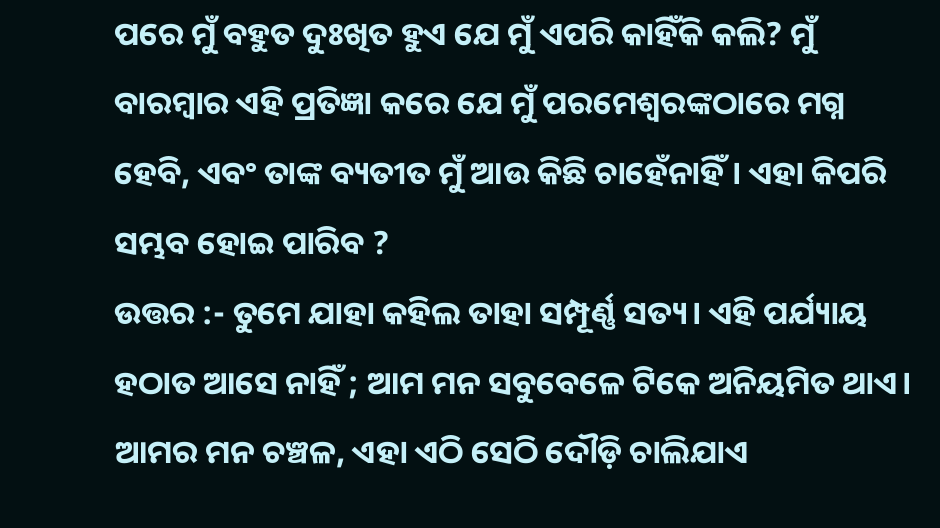ପରେ ମୁଁ ବହୁତ ଦୁଃଖିତ ହୁଏ ଯେ ମୁଁ ଏପରି କାହିଁକି କଲି? ମୁଁ ବାରମ୍ବାର ଏହି ପ୍ରତିଜ୍ଞା କରେ ଯେ ମୁଁ ପରମେଶ୍ୱରଙ୍କଠାରେ ମଗ୍ନ ହେବି, ଏବଂ ତାଙ୍କ ବ୍ୟତୀତ ମୁଁ ଆଉ କିଛି ଚାହେଁନାହିଁ। ଏହା କିପରି ସମ୍ଭବ ହୋଇ ପାରିବ ?
ଉତ୍ତର :- ତୁମେ ଯାହା କହିଲ ତାହା ସମ୍ପୂର୍ଣ୍ଣ ସତ୍ୟ। ଏହି ପର୍ଯ୍ୟାୟ ହଠାତ ଆସେ ନାହିଁ ; ଆମ ମନ ସବୁବେଳେ ଟିକେ ଅନିୟମିତ ଥାଏ। ଆମର ମନ ଚଞ୍ଚଳ, ଏହା ଏଠି ସେଠି ଦୌଡ଼ି ଚାଲିଯାଏ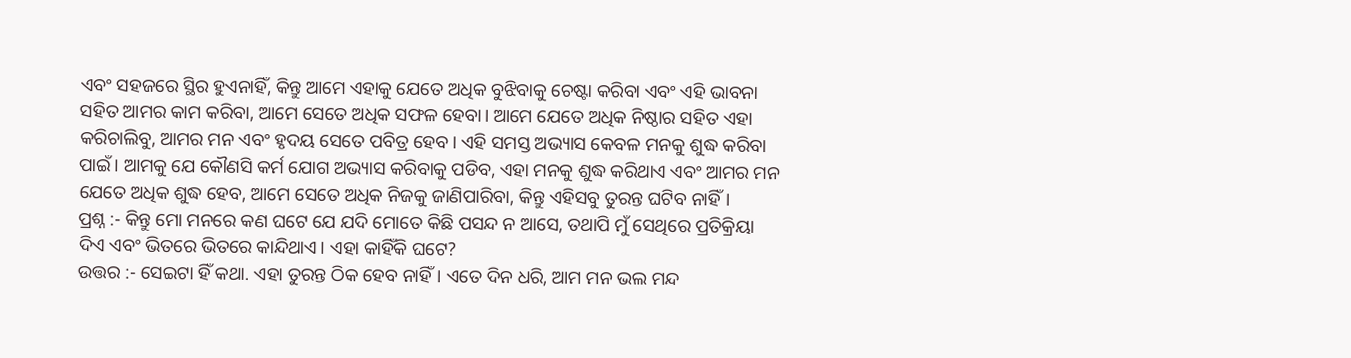ଏବଂ ସହଜରେ ସ୍ଥିର ହୁଏନାହିଁ, କିନ୍ତୁ ଆମେ ଏହାକୁ ଯେତେ ଅଧିକ ବୁଝିବାକୁ ଚେଷ୍ଟା କରିବା ଏବଂ ଏହି ଭାବନା ସହିତ ଆମର କାମ କରିବା, ଆମେ ସେତେ ଅଧିକ ସଫଳ ହେବା। ଆମେ ଯେତେ ଅଧିକ ନିଷ୍ଠାର ସହିତ ଏହା କରିଚାଲିବୁ, ଆମର ମନ ଏବଂ ହୃଦୟ ସେତେ ପବିତ୍ର ହେବ। ଏହି ସମସ୍ତ ଅଭ୍ୟାସ କେବଳ ମନକୁ ଶୁଦ୍ଧ କରିବା ପାଇଁ। ଆମକୁ ଯେ କୌଣସି କର୍ମ ଯୋଗ ଅଭ୍ୟାସ କରିବାକୁ ପଡିବ, ଏହା ମନକୁ ଶୁଦ୍ଧ କରିଥାଏ ଏବଂ ଆମର ମନ ଯେତେ ଅଧିକ ଶୁଦ୍ଧ ହେବ, ଆମେ ସେତେ ଅଧିକ ନିଜକୁ ଜାଣିପାରିବା, କିନ୍ତୁ ଏହିସବୁ ତୁରନ୍ତ ଘଟିବ ନାହିଁ।
ପ୍ରଶ୍ନ :- କିନ୍ତୁ ମୋ ମନରେ କଣ ଘଟେ ଯେ ଯଦି ମୋତେ କିଛି ପସନ୍ଦ ନ ଆସେ, ତଥାପି ମୁଁ ସେଥିରେ ପ୍ରତିକ୍ରିୟା ଦିଏ ଏବଂ ଭିତରେ ଭିତରେ କାନ୍ଦିଥାଏ। ଏହା କାହିଁକି ଘଟେ?
ଉତ୍ତର :- ସେଇଟା ହିଁ କଥା. ଏହା ତୁରନ୍ତ ଠିକ ହେବ ନାହିଁ। ଏତେ ଦିନ ଧରି, ଆମ ମନ ଭଲ ମନ୍ଦ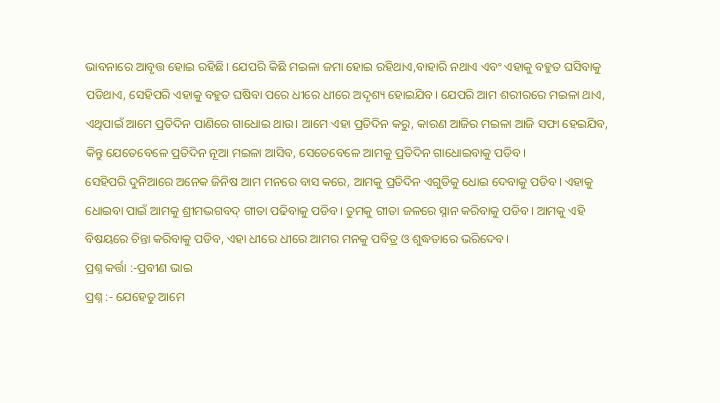ଭାବନାରେ ଆବୃତ୍ତ ହୋଇ ରହିଛି। ଯେପରି କିଛି ମଇଳା ଜମା ହୋଇ ରହିଥାଏ,ବାହାରି ନଥାଏ ଏବଂ ଏହାକୁ ବହୁତ ଘସିବାକୁ ପଡିଥାଏ, ସେହିପରି ଏହାକୁ ବହୁତ ଘଷିବା ପରେ ଧୀରେ ଧୀରେ ଅଦୃଶ୍ୟ ହୋଇଯିବ। ଯେପରି ଆମ ଶରୀରରେ ମଇଳା ଥାଏ, ଏଥିପାଇଁ ଆମେ ପ୍ରତିଦିନ ପାଣିରେ ଗାଧୋଇ ଥାଉ। ଆମେ ଏହା ପ୍ରତିଦିନ କରୁ, କାରଣ ଆଜିର ମଇଳା ଆଜି ସଫା ହେଇଯିବ, କିନ୍ତୁ ଯେତେବେଳେ ପ୍ରତିଦିନ ନୂଆ ମଇଳା ଆସିବ, ସେତେବେଳେ ଆମକୁ ପ୍ରତିଦିନ ଗାଧୋଇବାକୁ ପଡିବ।
ସେହିପରି ଦୁନିଆରେ ଅନେକ ଜିନିଷ ଆମ ମନରେ ବାସ କରେ, ଆମକୁ ପ୍ରତିଦିନ ଏଗୁଡିକୁ ଧୋଇ ଦେବାକୁ ପଡିବ। ଏହାକୁ ଧୋଇବା ପାଇଁ ଆମକୁ ଶ୍ରୀମଦ୍ଭଗବଦ୍ ଗୀତା ପଢିବାକୁ ପଡିବ। ତୁମକୁ ଗୀତା ଜଳରେ ସ୍ନାନ କରିବାକୁ ପଡିବ। ଆମକୁ ଏହି ବିଷୟରେ ଚିନ୍ତା କରିବାକୁ ପଡିବ, ଏହା ଧୀରେ ଧୀରେ ଆମର ମନକୁ ପବିତ୍ର ଓ ଶୁଦ୍ଧତାରେ ଭରିଦେବ।
ପ୍ରଶ୍ନ କର୍ତ୍ତା :-ପ୍ରବୀଣ ଭାଇ
ପ୍ରଶ୍ନ :- ଯେହେତୁ ଆମେ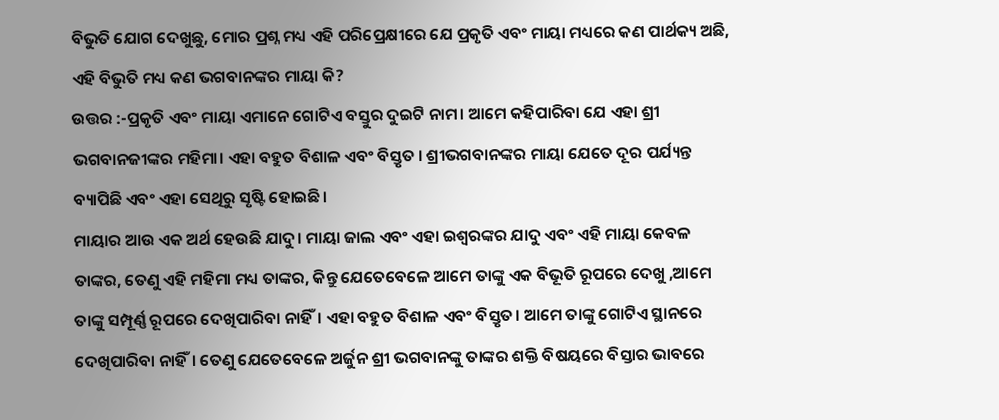ବିଭୁତି ଯୋଗ ଦେଖୁଛୁ, ମୋର ପ୍ରଶ୍ନ ମଧ୍ୟ ଏହି ପରିପ୍ରେକ୍ଷୀରେ ଯେ ପ୍ରକୃତି ଏବଂ ମାୟା ମଧ୍ୟରେ କଣ ପାର୍ଥକ୍ୟ ଅଛି, ଏହି ବିଭୁତି ମଧ୍ୟ କଣ ଭଗବାନଙ୍କର ମାୟା କି?
ଉତ୍ତର :-ପ୍ରକୃତି ଏବଂ ମାୟା ଏମାନେ ଗୋଟିଏ ବସ୍ତୁର ଦୁଇଟି ନାମ। ଆମେ କହିପାରିବା ଯେ ଏହା ଶ୍ରୀ ଭଗବାନଜୀଙ୍କର ମହିମା। ଏହା ବହୁତ ବିଶାଳ ଏବଂ ବିସ୍ତୃତ । ଶ୍ରୀଭଗବାନଙ୍କର ମାୟା ଯେତେ ଦୂର ପର୍ଯ୍ୟନ୍ତ ବ୍ୟାପିଛି ଏବଂ ଏହା ସେଥିରୁ ସୃଷ୍ଟି ହୋଇଛି।
ମାୟାର ଆଉ ଏକ ଅର୍ଥ ହେଉଛି ଯାଦୁ। ମାୟା ଜାଲ ଏବଂ ଏହା ଇଶ୍ଵରଙ୍କର ଯାଦୁ ଏବଂ ଏହି ମାୟା କେବଳ ତାଙ୍କର, ତେଣୁ ଏହି ମହିମା ମଧ୍ୟ ତାଙ୍କର, କିନ୍ତୁ ଯେତେବେଳେ ଆମେ ତାଙ୍କୁ ଏକ ବିଭୂତି ରୂପରେ ଦେଖୁ ,ଆମେ ତାଙ୍କୁ ସମ୍ପୂର୍ଣ୍ଣ ରୂପରେ ଦେଖିପାରିବା ନାହିଁ। ଏହା ବହୁତ ବିଶାଳ ଏବଂ ବିସ୍ତୃତ। ଆମେ ତାଙ୍କୁ ଗୋଟିଏ ସ୍ଥାନରେ ଦେଖିପାରିବା ନାହିଁ। ତେଣୁ ଯେତେବେଳେ ଅର୍ଜୁନ ଶ୍ରୀ ଭଗବାନଙ୍କୁ ତାଙ୍କର ଶକ୍ତି ବିଷୟରେ ବିସ୍ତାର ଭାବରେ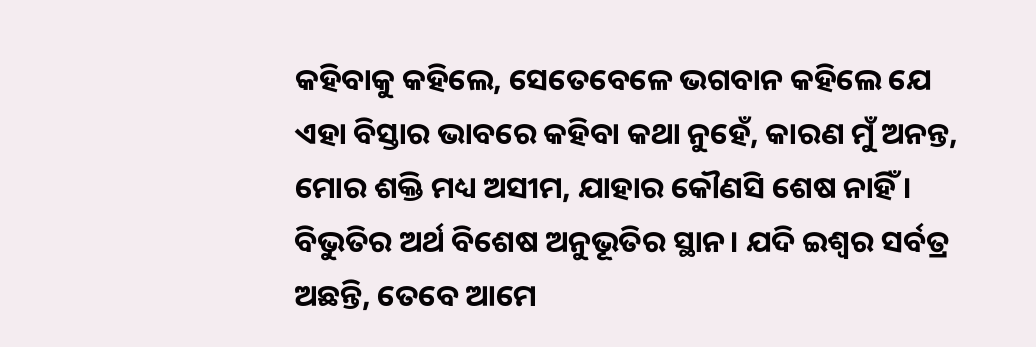କହିବାକୁ କହିଲେ, ସେତେବେଳେ ଭଗବାନ କହିଲେ ଯେ ଏହା ବିସ୍ତାର ଭାବରେ କହିବା କଥା ନୁହେଁ, କାରଣ ମୁଁ ଅନନ୍ତ, ମୋର ଶକ୍ତି ମଧ୍ୟ ଅସୀମ, ଯାହାର କୌଣସି ଶେଷ ନାହିଁ ।
ବିଭୁତିର ଅର୍ଥ ବିଶେଷ ଅନୁଭୂତିର ସ୍ଥାନ। ଯଦି ଇଶ୍ୱର ସର୍ବତ୍ର ଅଛନ୍ତି, ତେବେ ଆମେ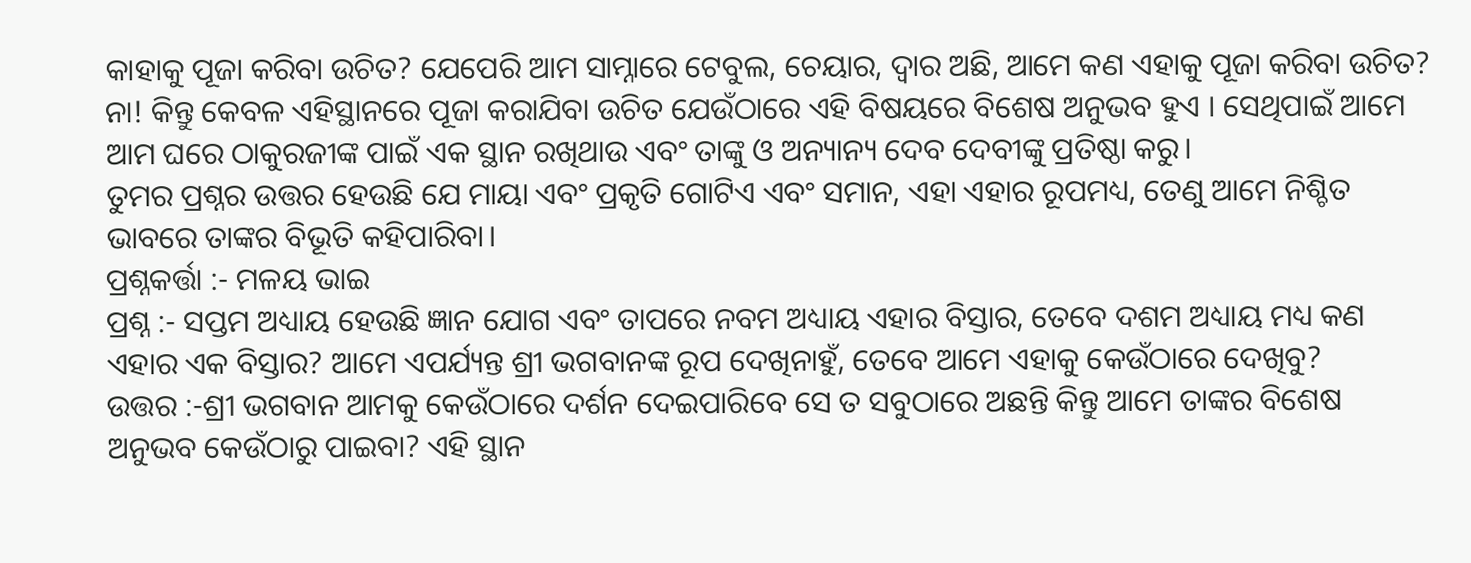କାହାକୁ ପୂଜା କରିବା ଉଚିତ? ଯେପେରି ଆମ ସାମ୍ନାରେ ଟେବୁଲ, ଚେୟାର, ଦ୍ୱାର ଅଛି, ଆମେ କଣ ଏହାକୁ ପୂଜା କରିବା ଉଚିତ? ନା! କିନ୍ତୁ କେବଳ ଏହିସ୍ଥାନରେ ପୂଜା କରାଯିବା ଉଚିତ ଯେଉଁଠାରେ ଏହି ବିଷୟରେ ବିଶେଷ ଅନୁଭବ ହୁଏ । ସେଥିପାଇଁ ଆମେ ଆମ ଘରେ ଠାକୁରଜୀଙ୍କ ପାଇଁ ଏକ ସ୍ଥାନ ରଖିଥାଉ ଏବଂ ତାଙ୍କୁ ଓ ଅନ୍ୟାନ୍ୟ ଦେବ ଦେବୀଙ୍କୁ ପ୍ରତିଷ୍ଠା କରୁ।
ତୁମର ପ୍ରଶ୍ନର ଉତ୍ତର ହେଉଛି ଯେ ମାୟା ଏବଂ ପ୍ରକୃତି ଗୋଟିଏ ଏବଂ ସମାନ, ଏହା ଏହାର ରୂପମଧ୍ୟ, ତେଣୁ ଆମେ ନିଶ୍ଚିତ ଭାବରେ ତାଙ୍କର ବିଭୂତି କହିପାରିବା।
ପ୍ରଶ୍ନକର୍ତ୍ତା :- ମଳୟ ଭାଇ
ପ୍ରଶ୍ନ :- ସପ୍ତମ ଅଧ୍ୟାୟ ହେଉଛି ଜ୍ଞାନ ଯୋଗ ଏବଂ ତାପରେ ନବମ ଅଧ୍ୟାୟ ଏହାର ବିସ୍ତାର, ତେବେ ଦଶମ ଅଧ୍ୟାୟ ମଧ୍ୟ କଣ ଏହାର ଏକ ବିସ୍ତାର? ଆମେ ଏପର୍ଯ୍ୟନ୍ତ ଶ୍ରୀ ଭଗବାନଙ୍କ ରୂପ ଦେଖିନାହୁଁ, ତେବେ ଆମେ ଏହାକୁ କେଉଁଠାରେ ଦେଖିବୁ?
ଉତ୍ତର :-ଶ୍ରୀ ଭଗବାନ ଆମକୁ କେଉଁଠାରେ ଦର୍ଶନ ଦେଇପାରିବେ ସେ ତ ସବୁଠାରେ ଅଛନ୍ତି କିନ୍ତୁ ଆମେ ତାଙ୍କର ବିଶେଷ ଅନୁଭବ କେଉଁଠାରୁ ପାଇବା? ଏହି ସ୍ଥାନ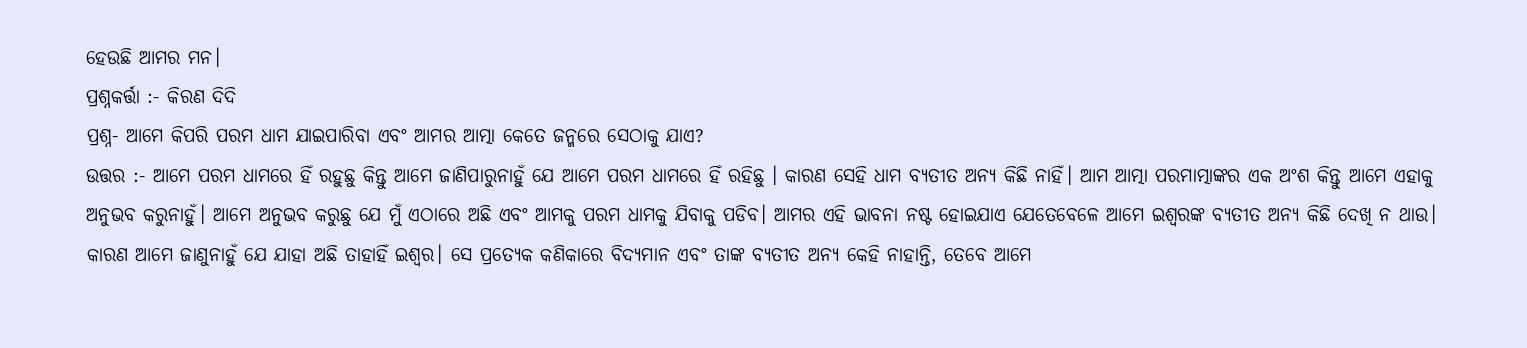ହେଉଛି ଆମର ମନ।
ପ୍ରଶ୍ନକର୍ତ୍ତା :- କିରଣ ଦିଦି
ପ୍ରଶ୍ନ- ଆମେ କିପରି ପରମ ଧାମ ଯାଇପାରିବା ଏବଂ ଆମର ଆତ୍ମା କେତେ ଜନ୍ମରେ ସେଠାକୁ ଯାଏ?
ଉତ୍ତର :- ଆମେ ପରମ ଧାମରେ ହିଁ ରହୁଛୁ କିନ୍ତୁ ଆମେ ଜାଣିପାରୁନାହୁଁ ଯେ ଆମେ ପରମ ଧାମରେ ହିଁ ରହିଛୁ । କାରଣ ସେହି ଧାମ ବ୍ୟତୀତ ଅନ୍ୟ କିଛି ନାହିଁ। ଆମ ଆତ୍ମା ପରମାତ୍ମାଙ୍କର ଏକ ଅଂଶ କିନ୍ତୁ ଆମେ ଏହାକୁ ଅନୁଭବ କରୁନାହୁଁ। ଆମେ ଅନୁଭବ କରୁଛୁ ଯେ ମୁଁ ଏଠାରେ ଅଛି ଏବଂ ଆମକୁ ପରମ ଧାମକୁ ଯିବାକୁ ପଡିବ। ଆମର ଏହି ଭାବନା ନଷ୍ଟ ହୋଇଯାଏ ଯେତେବେଳେ ଆମେ ଇଶ୍ଵରଙ୍କ ବ୍ୟତୀତ ଅନ୍ୟ କିଛି ଦେଖି ନ ଥାଉ। କାରଣ ଆମେ ଜାଣୁନାହୁଁ ଯେ ଯାହା ଅଛି ତାହାହିଁ ଇଶ୍ୱର। ସେ ପ୍ରତ୍ୟେକ କଣିକାରେ ବିଦ୍ୟମାନ ଏବଂ ତାଙ୍କ ବ୍ୟତୀତ ଅନ୍ୟ କେହି ନାହାନ୍ତି, ତେବେ ଆମେ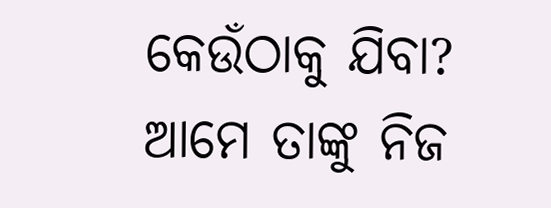କେଉଁଠାକୁ ଯିବା? ଆମେ ତାଙ୍କୁ ନିଜ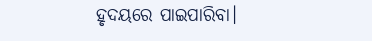ହୃଦୟରେ ପାଇପାରିବା।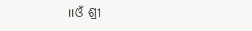।।ଓଁ ଶ୍ରୀ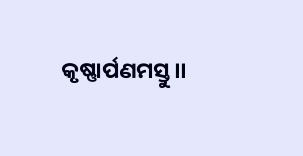କୃଷ୍ଣାର୍ପଣମସ୍ତୁ।।